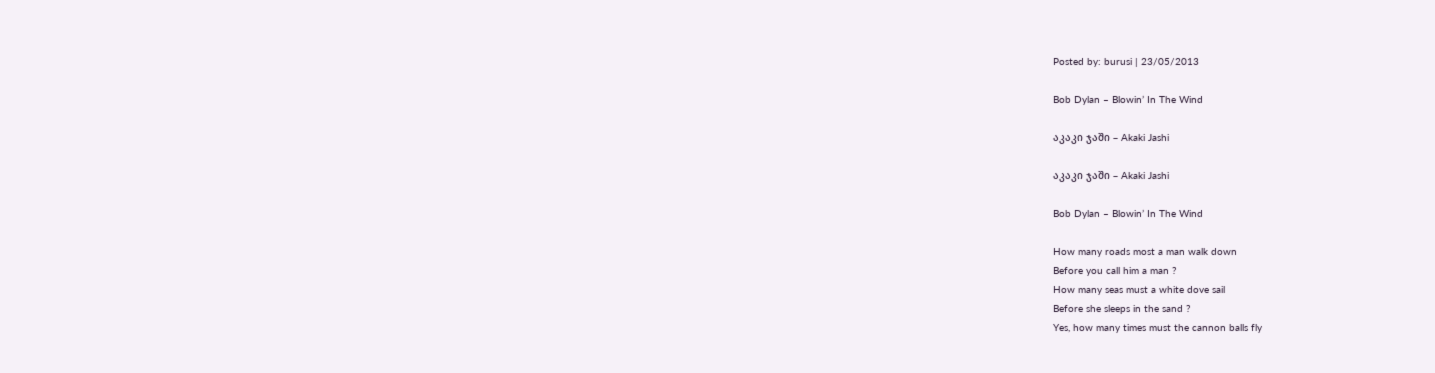Posted by: burusi | 23/05/2013

Bob Dylan – Blowin’ In The Wind

აკაკი ჯაში – Akaki Jashi

აკაკი ჯაში – Akaki Jashi

Bob Dylan – Blowin’ In The Wind

How many roads most a man walk down
Before you call him a man ?
How many seas must a white dove sail
Before she sleeps in the sand ?
Yes, how many times must the cannon balls fly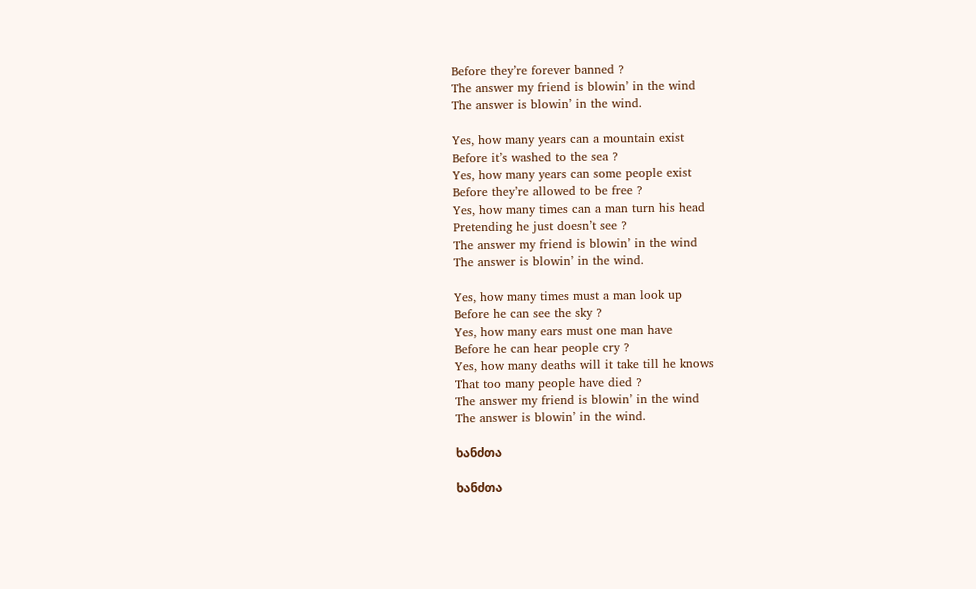Before they’re forever banned ?
The answer my friend is blowin’ in the wind
The answer is blowin’ in the wind.

Yes, how many years can a mountain exist
Before it’s washed to the sea ?
Yes, how many years can some people exist
Before they’re allowed to be free ?
Yes, how many times can a man turn his head
Pretending he just doesn’t see ?
The answer my friend is blowin’ in the wind
The answer is blowin’ in the wind.

Yes, how many times must a man look up
Before he can see the sky ?
Yes, how many ears must one man have
Before he can hear people cry ?
Yes, how many deaths will it take till he knows
That too many people have died ?
The answer my friend is blowin’ in the wind
The answer is blowin’ in the wind.

ხანძთა

ხანძთა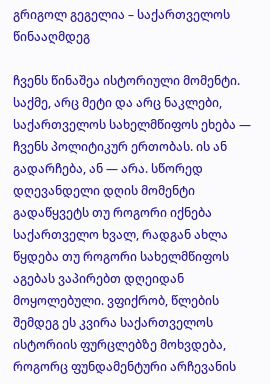გრიგოლ გეგელია – საქართველოს წინააღმდეგ

ჩვენს წინაშეა ისტორიული მომენტი. საქმე, არც მეტი და არც ნაკლები, საქართველოს სახელმწიფოს ეხება — ჩვენს პოლიტიკურ ერთობას. ის ან გადარჩება, ან — არა. სწორედ დღევანდელი დღის მომენტი გადაწყვეტს თუ როგორი იქნება საქართველო ხვალ, რადგან ახლა წყდება თუ როგორი სახელმწიფოს აგებას ვაპირებთ დღეიდან მოყოლებული. ვფიქრობ, წლების შემდეგ ეს კვირა საქართველოს ისტორიის ფურცლებზე მოხვდება, როგორც ფუნდამენტური არჩევანის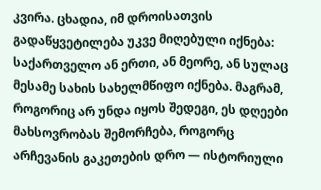კვირა. ცხადია, იმ დროისათვის გადაწყვეტილება უკვე მიღებული იქნება: საქართველო ან ერთი, ან მეორე, ან სულაც მესამე სახის სახელმწიფო იქნება. მაგრამ, როგორიც არ უნდა იყოს შედეგი, ეს დღეები მახსოვრობას შემორჩება, როგორც არჩევანის გაკეთების დრო — ისტორიული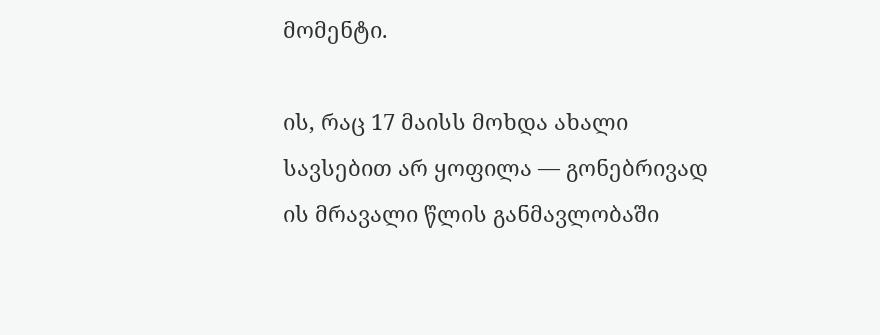მომენტი.

ის, რაც 17 მაისს მოხდა ახალი სავსებით არ ყოფილა — გონებრივად ის მრავალი წლის განმავლობაში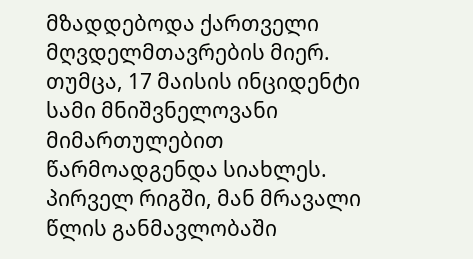მზადდებოდა ქართველი მღვდელმთავრების მიერ. თუმცა, 17 მაისის ინციდენტი სამი მნიშვნელოვანი მიმართულებით წარმოადგენდა სიახლეს. პირველ რიგში, მან მრავალი წლის განმავლობაში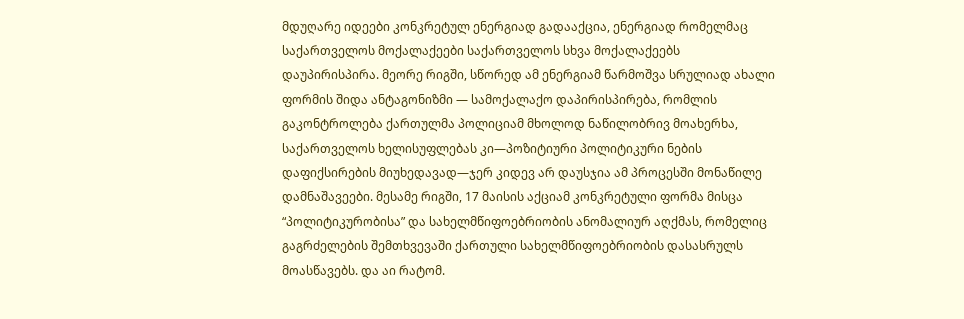მდუღარე იდეები კონკრეტულ ენერგიად გადააქცია, ენერგიად რომელმაც საქართველოს მოქალაქეები საქართველოს სხვა მოქალაქეებს დაუპირისპირა. მეორე რიგში, სწორედ ამ ენერგიამ წარმოშვა სრულიად ახალი ფორმის შიდა ანტაგონიზმი — სამოქალაქო დაპირისპირება, რომლის გაკონტროლება ქართულმა პოლიციამ მხოლოდ ნაწილობრივ მოახერხა, საქართველოს ხელისუფლებას კი—პოზიტიური პოლიტიკური ნების დაფიქსირების მიუხედავად—ჯერ კიდევ არ დაუსჯია ამ პროცესში მონაწილე დამნაშავეები. მესამე რიგში, 17 მაისის აქციამ კონკრეტული ფორმა მისცა “პოლიტიკურობისა” და სახელმწიფოებრიობის ანომალიურ აღქმას, რომელიც გაგრძელების შემთხვევაში ქართული სახელმწიფოებრიობის დასასრულს მოასწავებს. და აი რატომ.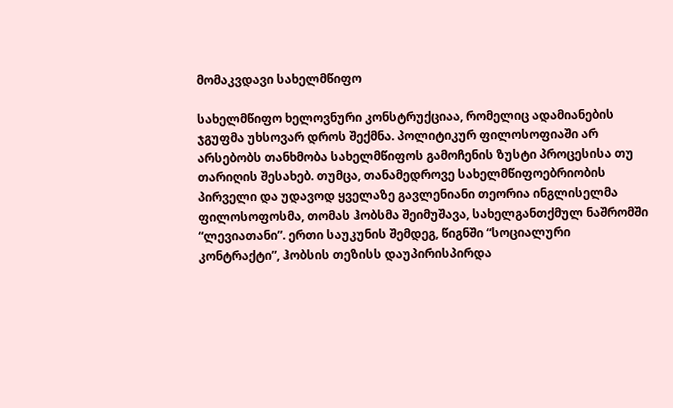მომაკვდავი სახელმწიფო

სახელმწიფო ხელოვნური კონსტრუქციაა, რომელიც ადამიანების ჯგუფმა უხსოვარ დროს შექმნა. პოლიტიკურ ფილოსოფიაში არ არსებობს თანხმობა სახელმწიფოს გამოჩენის ზუსტი პროცესისა თუ თარიღის შესახებ. თუმცა, თანამედროვე სახელმწიფოებრიობის პირველი და უდავოდ ყველაზე გავლენიანი თეორია ინგლისელმა ფილოსოფოსმა, თომას ჰობსმა შეიმუშავა, სახელგანთქმულ ნაშრომში “ლევიათანი”. ერთი საუკუნის შემდეგ, წიგნში “სოციალური კონტრაქტი”, ჰობსის თეზისს დაუპირისპირდა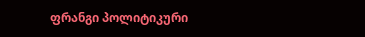ფრანგი პოლიტიკური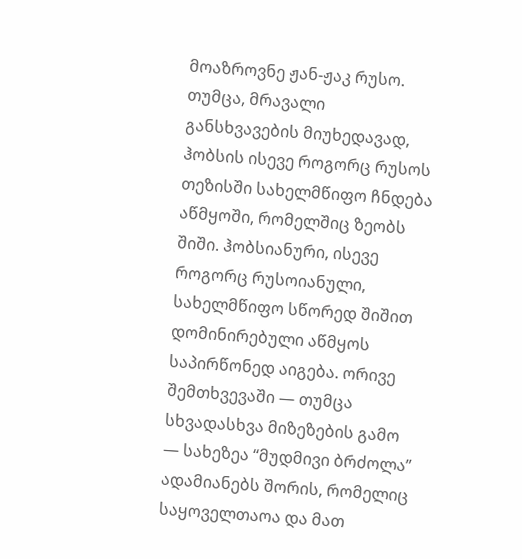მოაზროვნე ჟან-ჟაკ რუსო. თუმცა, მრავალი განსხვავების მიუხედავად, ჰობსის ისევე როგორც რუსოს თეზისში სახელმწიფო ჩნდება აწმყოში, რომელშიც ზეობს შიში. ჰობსიანური, ისევე როგორც რუსოიანული, სახელმწიფო სწორედ შიშით დომინირებული აწმყოს საპირწონედ აიგება. ორივე შემთხვევაში — თუმცა სხვადასხვა მიზეზების გამო — სახეზეა “მუდმივი ბრძოლა” ადამიანებს შორის, რომელიც საყოველთაოა და მათ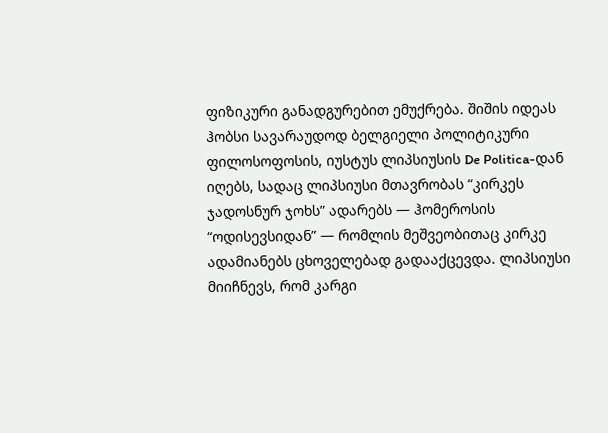ფიზიკური განადგურებით ემუქრება. შიშის იდეას ჰობსი სავარაუდოდ ბელგიელი პოლიტიკური ფილოსოფოსის, იუსტუს ლიპსიუსის De Politica-დან იღებს, სადაც ლიპსიუსი მთავრობას “კირკეს ჯადოსნურ ჯოხს” ადარებს — ჰომეროსის “ოდისევსიდან” — რომლის მეშვეობითაც კირკე ადამიანებს ცხოველებად გადააქცევდა. ლიპსიუსი მიიჩნევს, რომ კარგი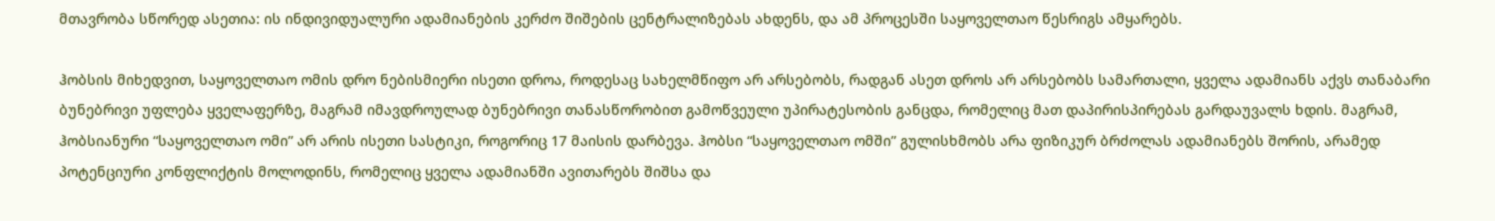მთავრობა სწორედ ასეთია: ის ინდივიდუალური ადამიანების კერძო შიშების ცენტრალიზებას ახდენს, და ამ პროცესში საყოველთაო წესრიგს ამყარებს.

ჰობსის მიხედვით, საყოველთაო ომის დრო ნებისმიერი ისეთი დროა, როდესაც სახელმწიფო არ არსებობს, რადგან ასეთ დროს არ არსებობს სამართალი, ყველა ადამიანს აქვს თანაბარი ბუნებრივი უფლება ყველაფერზე, მაგრამ იმავდროულად ბუნებრივი თანასწორობით გამოწვეული უპირატესობის განცდა, რომელიც მათ დაპირისპირებას გარდაუვალს ხდის. მაგრამ, ჰობსიანური “საყოველთაო ომი” არ არის ისეთი სასტიკი, როგორიც 17 მაისის დარბევა. ჰობსი “საყოველთაო ომში” გულისხმობს არა ფიზიკურ ბრძოლას ადამიანებს შორის, არამედ პოტენციური კონფლიქტის მოლოდინს, რომელიც ყველა ადამიანში ავითარებს შიშსა და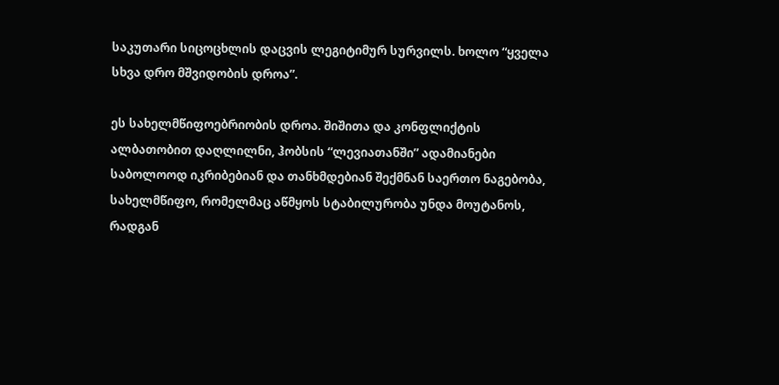საკუთარი სიცოცხლის დაცვის ლეგიტიმურ სურვილს. ხოლო “ყველა სხვა დრო მშვიდობის დროა”.

ეს სახელმწიფოებრიობის დროა. შიშითა და კონფლიქტის ალბათობით დაღლილნი, ჰობსის “ლევიათანში” ადამიანები საბოლოოდ იკრიბებიან და თანხმდებიან შექმნან საერთო ნაგებობა, სახელმწიფო, რომელმაც აწმყოს სტაბილურობა უნდა მოუტანოს, რადგან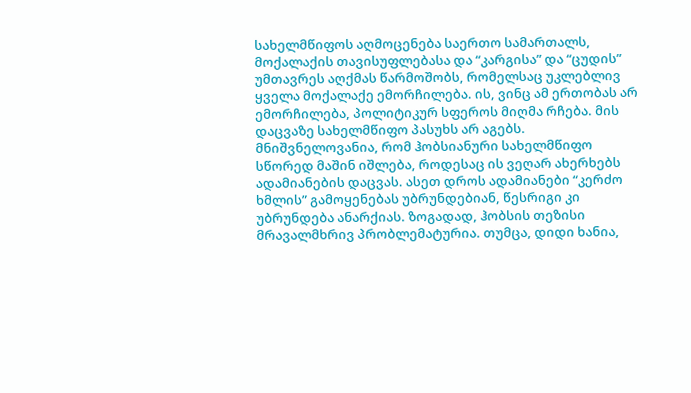სახელმწიფოს აღმოცენება საერთო სამართალს, მოქალაქის თავისუფლებასა და “კარგისა” და “ცუდის” უმთავრეს აღქმას წარმოშობს, რომელსაც უკლებლივ ყველა მოქალაქე ემორჩილება. ის, ვინც ამ ერთობას არ ემორჩილება, პოლიტიკურ სფეროს მიღმა რჩება. მის დაცვაზე სახელმწიფო პასუხს არ აგებს. მნიშვნელოვანია, რომ ჰობსიანური სახელმწიფო სწორედ მაშინ იშლება, როდესაც ის ვეღარ ახერხებს ადამიანების დაცვას. ასეთ დროს ადამიანები “კერძო ხმლის” გამოყენებას უბრუნდებიან, წესრიგი კი უბრუნდება ანარქიას. ზოგადად, ჰობსის თეზისი მრავალმხრივ პრობლემატურია. თუმცა, დიდი ხანია,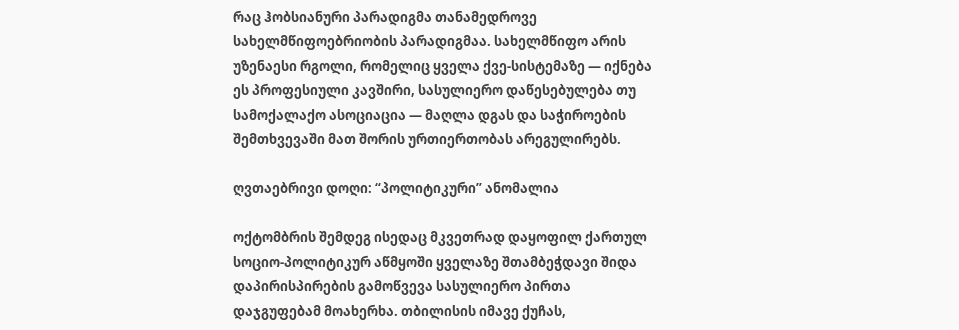რაც ჰობსიანური პარადიგმა თანამედროვე სახელმწიფოებრიობის პარადიგმაა. სახელმწიფო არის უზენაესი რგოლი, რომელიც ყველა ქვე-სისტემაზე — იქნება ეს პროფესიული კავშირი, სასულიერო დაწესებულება თუ სამოქალაქო ასოციაცია — მაღლა დგას და საჭიროების შემთხვევაში მათ შორის ურთიერთობას არეგულირებს.

ღვთაებრივი დოღი: “პოლიტიკური” ანომალია

ოქტომბრის შემდეგ ისედაც მკვეთრად დაყოფილ ქართულ სოციო-პოლიტიკურ აწმყოში ყველაზე შთამბეჭდავი შიდა დაპირისპირების გამოწვევა სასულიერო პირთა დაჯგუფებამ მოახერხა. თბილისის იმავე ქუჩას,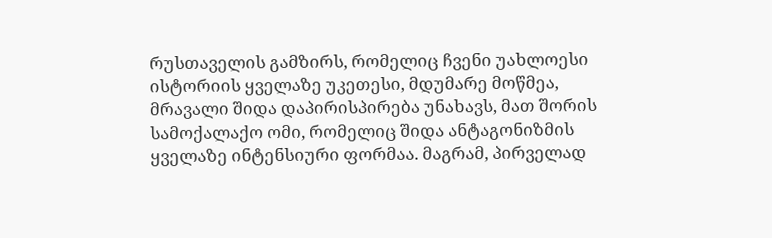რუსთაველის გამზირს, რომელიც ჩვენი უახლოესი ისტორიის ყველაზე უკეთესი, მდუმარე მოწმეა, მრავალი შიდა დაპირისპირება უნახავს, მათ შორის სამოქალაქო ომი, რომელიც შიდა ანტაგონიზმის ყველაზე ინტენსიური ფორმაა. მაგრამ, პირველად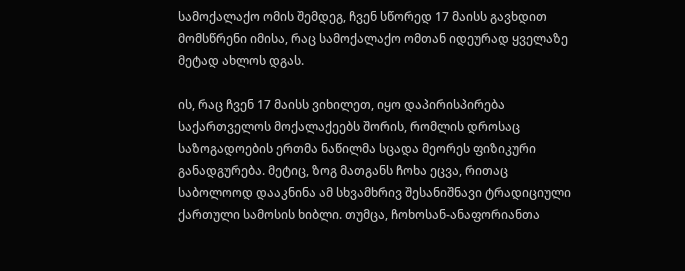სამოქალაქო ომის შემდეგ, ჩვენ სწორედ 17 მაისს გავხდით მომსწრენი იმისა, რაც სამოქალაქო ომთან იდეურად ყველაზე მეტად ახლოს დგას.

ის, რაც ჩვენ 17 მაისს ვიხილეთ, იყო დაპირისპირება საქართველოს მოქალაქეებს შორის, რომლის დროსაც საზოგადოების ერთმა ნაწილმა სცადა მეორეს ფიზიკური განადგურება. მეტიც, ზოგ მათგანს ჩოხა ეცვა, რითაც საბოლოოდ დააკნინა ამ სხვამხრივ შესანიშნავი ტრადიციული ქართული სამოსის ხიბლი. თუმცა, ჩოხოსან-ანაფორიანთა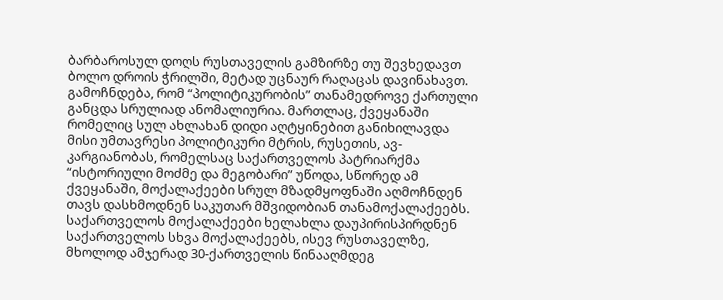ბარბაროსულ დოღს რუსთაველის გამზირზე თუ შევხედავთ ბოლო დროის ჭრილში, მეტად უცნაურ რაღაცას დავინახავთ. გამოჩნდება, რომ “პოლიტიკურობის” თანამედროვე ქართული განცდა სრულიად ანომალიურია. მართლაც, ქვეყანაში რომელიც სულ ახლახან დიდი აღტყინებით განიხილავდა მისი უმთავრესი პოლიტიკური მტრის, რუსეთის, ავ-კარგიანობას, რომელსაც საქართველოს პატრიარქმა “ისტორიული მოძმე და მეგობარი” უწოდა, სწორედ ამ ქვეყანაში, მოქალაქეები სრულ მზადმყოფნაში აღმოჩნდენ თავს დასხმოდნენ საკუთარ მშვიდობიან თანამოქალაქეებს. საქართველოს მოქალაქეები ხელახლა დაუპირისპირდნენ საქართველოს სხვა მოქალაქეებს, ისევ რუსთაველზე, მხოლოდ ამჯერად 30-ქართველის წინააღმდეგ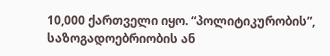10,000 ქართველი იყო. “პოლიტიკურობის”, საზოგადოებრიობის ან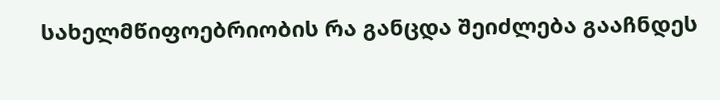სახელმწიფოებრიობის რა განცდა შეიძლება გააჩნდეს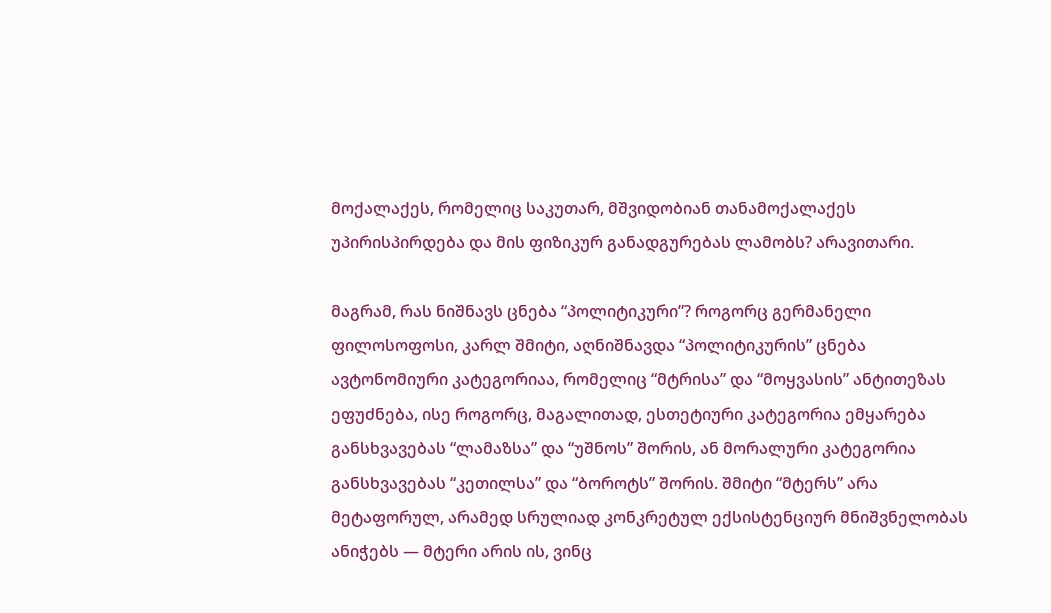მოქალაქეს, რომელიც საკუთარ, მშვიდობიან თანამოქალაქეს უპირისპირდება და მის ფიზიკურ განადგურებას ლამობს? არავითარი.

მაგრამ, რას ნიშნავს ცნება “პოლიტიკური”? როგორც გერმანელი ფილოსოფოსი, კარლ შმიტი, აღნიშნავდა “პოლიტიკურის” ცნება ავტონომიური კატეგორიაა, რომელიც “მტრისა” და “მოყვასის” ანტითეზას ეფუძნება, ისე როგორც, მაგალითად, ესთეტიური კატეგორია ემყარება განსხვავებას “ლამაზსა” და “უშნოს” შორის, ან მორალური კატეგორია განსხვავებას “კეთილსა” და “ბოროტს” შორის. შმიტი “მტერს” არა მეტაფორულ, არამედ სრულიად კონკრეტულ ექსისტენციურ მნიშვნელობას ანიჭებს — მტერი არის ის, ვინც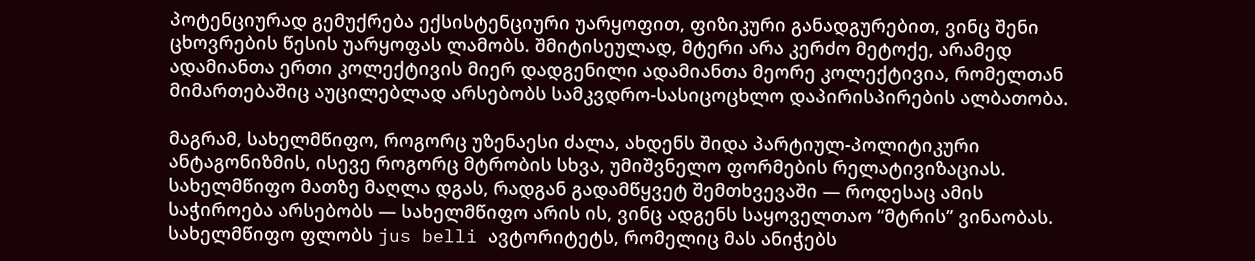პოტენციურად გემუქრება ექსისტენციური უარყოფით, ფიზიკური განადგურებით, ვინც შენი ცხოვრების წესის უარყოფას ლამობს. შმიტისეულად, მტერი არა კერძო მეტოქე, არამედ ადამიანთა ერთი კოლექტივის მიერ დადგენილი ადამიანთა მეორე კოლექტივია, რომელთან მიმართებაშიც აუცილებლად არსებობს სამკვდრო-სასიცოცხლო დაპირისპირების ალბათობა.

მაგრამ, სახელმწიფო, როგორც უზენაესი ძალა, ახდენს შიდა პარტიულ-პოლიტიკური ანტაგონიზმის, ისევე როგორც მტრობის სხვა, უმიშვნელო ფორმების რელატივიზაციას. სახელმწიფო მათზე მაღლა დგას, რადგან გადამწყვეტ შემთხვევაში — როდესაც ამის საჭიროება არსებობს — სახელმწიფო არის ის, ვინც ადგენს საყოველთაო “მტრის” ვინაობას. სახელმწიფო ფლობს jus belli ავტორიტეტს, რომელიც მას ანიჭებს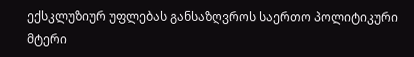ექსკლუზიურ უფლებას განსაზღვროს საერთო პოლიტიკური მტერი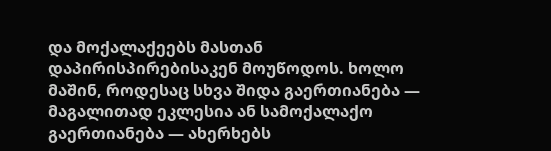და მოქალაქეებს მასთან დაპირისპირებისაკენ მოუწოდოს. ხოლო მაშინ, როდესაც სხვა შიდა გაერთიანება — მაგალითად ეკლესია ან სამოქალაქო გაერთიანება — ახერხებს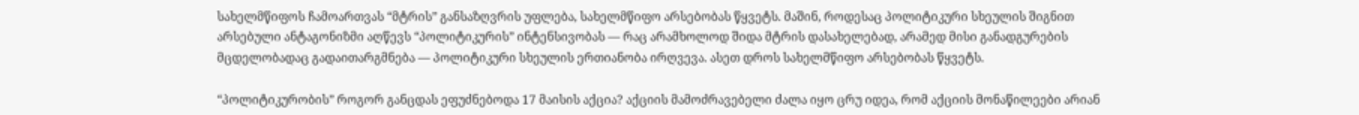სახელმწიფოს ჩამოართვას “მტრის” განსაზღვრის უფლება, სახელმწიფო არსებობას წყვეტს. მაშინ, როდესაც პოლიტიკური სხეულის შიგნით არსებული ანტაგონიზმი აღწევს “პოლიტიკურის” ინტენსივობას — რაც არამხოლოდ შიდა მტრის დასახელებად, არამედ მისი განადგურების მცდელობადაც გადაითარგმნება — პოლიტიკური სხეულის ერთიანობა ირღვევა. ასეთ დროს სახელმწიფო არსებობას წყვეტს.

“პოლიტიკურობის” როგორ განცდას ეფუძნებოდა 17 მაისის აქცია? აქციის მამოძრავებელი ძალა იყო ცრუ იდეა, რომ აქციის მონაწილეები არიან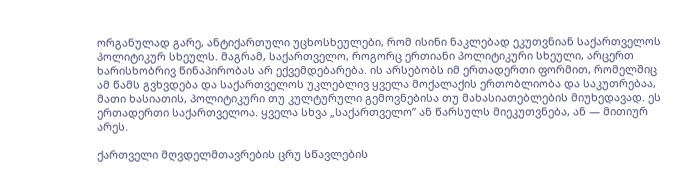ორგანულად გარე, ანტიქართული უცხოსხეულები, რომ ისინი ნაკლებად ეკუთვნიან საქართველოს პოლიტიკურ სხეულს. მაგრამ, საქართველო, როგორც ერთიანი პოლიტიკური სხეული, არცერთ ხარისხობრივ წინაპირობას არ ექვემდებარება. ის არსებობს იმ ერთადერთი ფორმით, რომელშიც ამ წამს გვხვდება და საქართველოს უკლებლივ ყველა მოქალაქის ერთობლიობა და საკუთრებაა, მათი ხასიათის, პოლიტიკური თუ კულტურული გემოვნებისა თუ მახასიათებლების მიუხედავად. ეს ერთადერთი საქართველოა. ყველა სხვა „საქართველო” ან წარსულს მიეკუთვნება, ან — მითიურ არეს.

ქართველი მღვდელმთავრების ცრუ სწავლების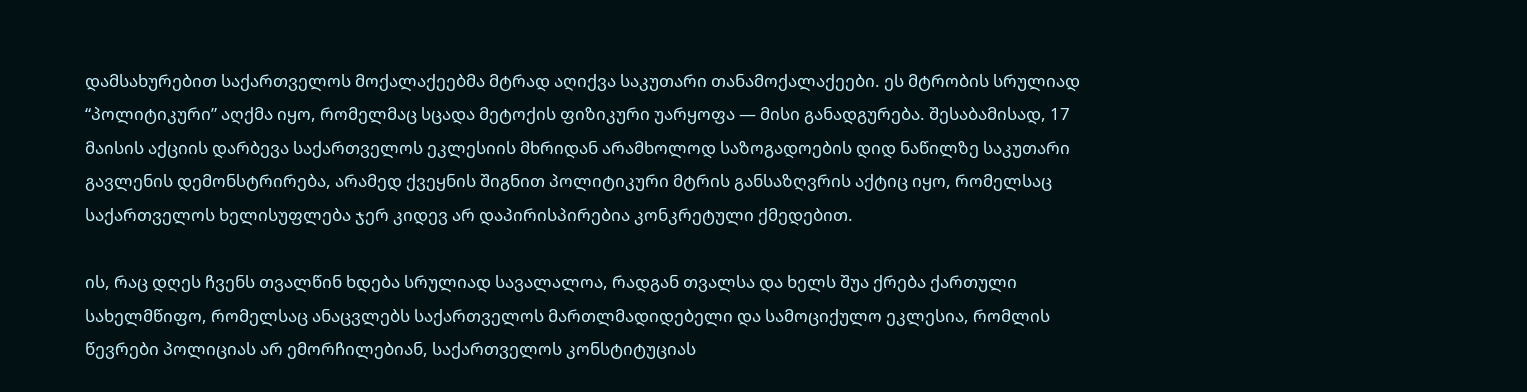დამსახურებით საქართველოს მოქალაქეებმა მტრად აღიქვა საკუთარი თანამოქალაქეები. ეს მტრობის სრულიად “პოლიტიკური” აღქმა იყო, რომელმაც სცადა მეტოქის ფიზიკური უარყოფა — მისი განადგურება. შესაბამისად, 17 მაისის აქციის დარბევა საქართველოს ეკლესიის მხრიდან არამხოლოდ საზოგადოების დიდ ნაწილზე საკუთარი გავლენის დემონსტრირება, არამედ ქვეყნის შიგნით პოლიტიკური მტრის განსაზღვრის აქტიც იყო, რომელსაც საქართველოს ხელისუფლება ჯერ კიდევ არ დაპირისპირებია კონკრეტული ქმედებით.

ის, რაც დღეს ჩვენს თვალწინ ხდება სრულიად სავალალოა, რადგან თვალსა და ხელს შუა ქრება ქართული სახელმწიფო, რომელსაც ანაცვლებს საქართველოს მართლმადიდებელი და სამოციქულო ეკლესია, რომლის წევრები პოლიციას არ ემორჩილებიან, საქართველოს კონსტიტუციას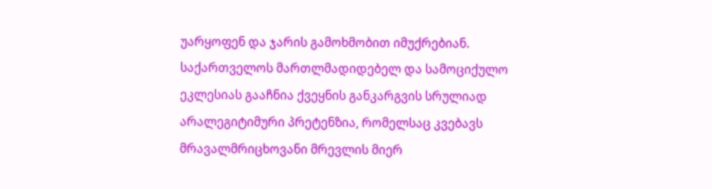უარყოფენ და ჯარის გამოხმობით იმუქრებიან. საქართველოს მართლმადიდებელ და სამოციქულო ეკლესიას გააჩნია ქვეყნის განკარგვის სრულიად არალეგიტიმური პრეტენზია, რომელსაც კვებავს მრავალმრიცხოვანი მრევლის მიერ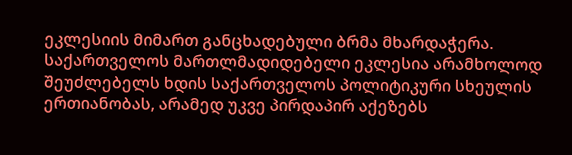ეკლესიის მიმართ განცხადებული ბრმა მხარდაჭერა. საქართველოს მართლმადიდებელი ეკლესია არამხოლოდ შეუძლებელს ხდის საქართველოს პოლიტიკური სხეულის ერთიანობას, არამედ უკვე პირდაპირ აქეზებს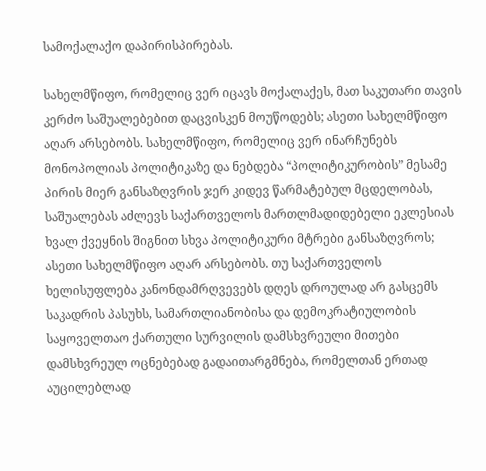სამოქალაქო დაპირისპირებას.

სახელმწიფო, რომელიც ვერ იცავს მოქალაქეს, მათ საკუთარი თავის კერძო საშუალებებით დაცვისკენ მოუწოდებს; ასეთი სახელმწიფო აღარ არსებობს. სახელმწიფო, რომელიც ვერ ინარჩუნებს მონოპოლიას პოლიტიკაზე და ნებდება “პოლიტიკურობის” მესამე პირის მიერ განსაზღვრის ჯერ კიდევ წარმატებულ მცდელობას, საშუალებას აძლევს საქართველოს მართლმადიდებელი ეკლესიას ხვალ ქვეყნის შიგნით სხვა პოლიტიკური მტრები განსაზღვროს; ასეთი სახელმწიფო აღარ არსებობს. თუ საქართველოს ხელისუფლება კანონდამრღვევებს დღეს დროულად არ გასცემს საკადრის პასუხს, სამართლიანობისა და დემოკრატიულობის საყოველთაო ქართული სურვილის დამსხვრეული მითები დამსხვრეულ ოცნებებად გადაითარგმნება, რომელთან ერთად აუცილებლად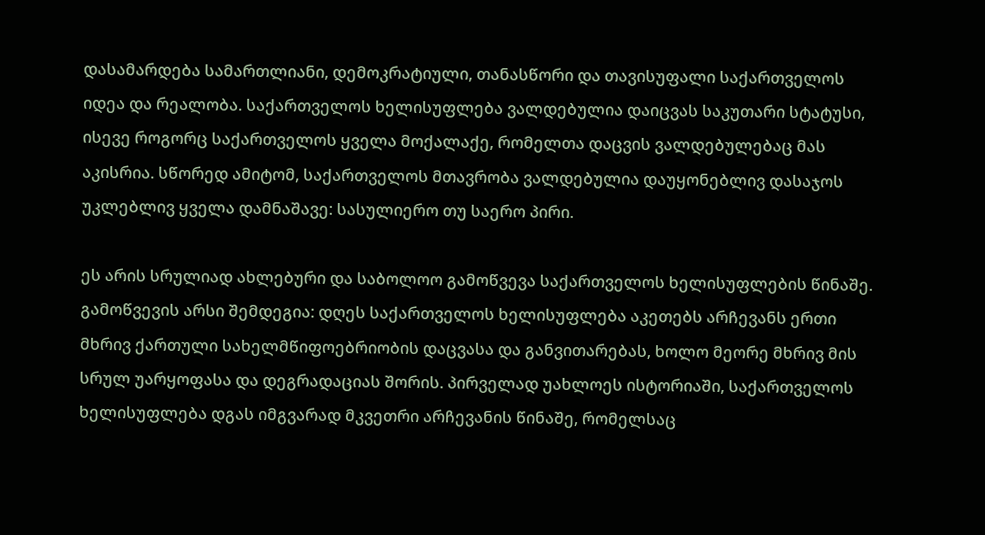დასამარდება სამართლიანი, დემოკრატიული, თანასწორი და თავისუფალი საქართველოს იდეა და რეალობა. საქართველოს ხელისუფლება ვალდებულია დაიცვას საკუთარი სტატუსი, ისევე როგორც საქართველოს ყველა მოქალაქე, რომელთა დაცვის ვალდებულებაც მას აკისრია. სწორედ ამიტომ, საქართველოს მთავრობა ვალდებულია დაუყონებლივ დასაჯოს უკლებლივ ყველა დამნაშავე: სასულიერო თუ საერო პირი.

ეს არის სრულიად ახლებური და საბოლოო გამოწვევა საქართველოს ხელისუფლების წინაშე. გამოწვევის არსი შემდეგია: დღეს საქართველოს ხელისუფლება აკეთებს არჩევანს ერთი მხრივ ქართული სახელმწიფოებრიობის დაცვასა და განვითარებას, ხოლო მეორე მხრივ მის სრულ უარყოფასა და დეგრადაციას შორის. პირველად უახლოეს ისტორიაში, საქართველოს ხელისუფლება დგას იმგვარად მკვეთრი არჩევანის წინაშე, რომელსაც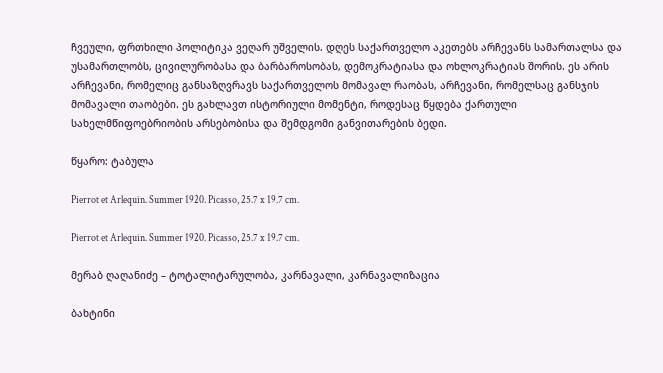ჩვეული, ფრთხილი პოლიტიკა ვეღარ უშველის. დღეს საქართველო აკეთებს არჩევანს სამართალსა და უსამართლობს, ცივილურობასა და ბარბაროსობას, დემოკრატიასა და ოხლოკრატიას შორის. ეს არის არჩევანი, რომელიც განსაზღვრავს საქართველოს მომავალ რაობას, არჩევანი, რომელსაც განსჯის მომავალი თაობები. ეს გახლავთ ისტორიული მომენტი, როდესაც წყდება ქართული სახელმწიფოებრიობის არსებობისა და შემდგომი განვითარების ბედი.

წყარო: ტაბულა

Pierrot et Arlequin. Summer 1920. Picasso, 25.7 x 19.7 cm.

Pierrot et Arlequin. Summer 1920. Picasso, 25.7 x 19.7 cm.

მერაბ ღაღანიძე – ტოტალიტარულობა, კარნავალი, კარნავალიზაცია

ბახტინი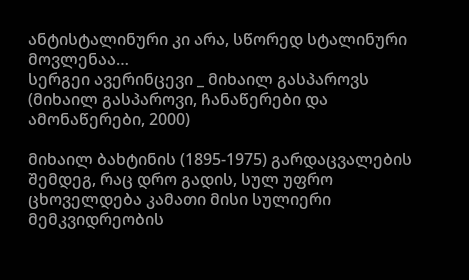ანტისტალინური კი არა, სწორედ სტალინური მოვლენაა…
სერგეი ავერინცევი _ მიხაილ გასპაროვს
(მიხაილ გასპაროვი, ჩანაწერები და ამონაწერები, 2000)

მიხაილ ბახტინის (1895-1975) გარდაცვალების შემდეგ, რაც დრო გადის, სულ უფრო ცხოველდება კამათი მისი სულიერი მემკვიდრეობის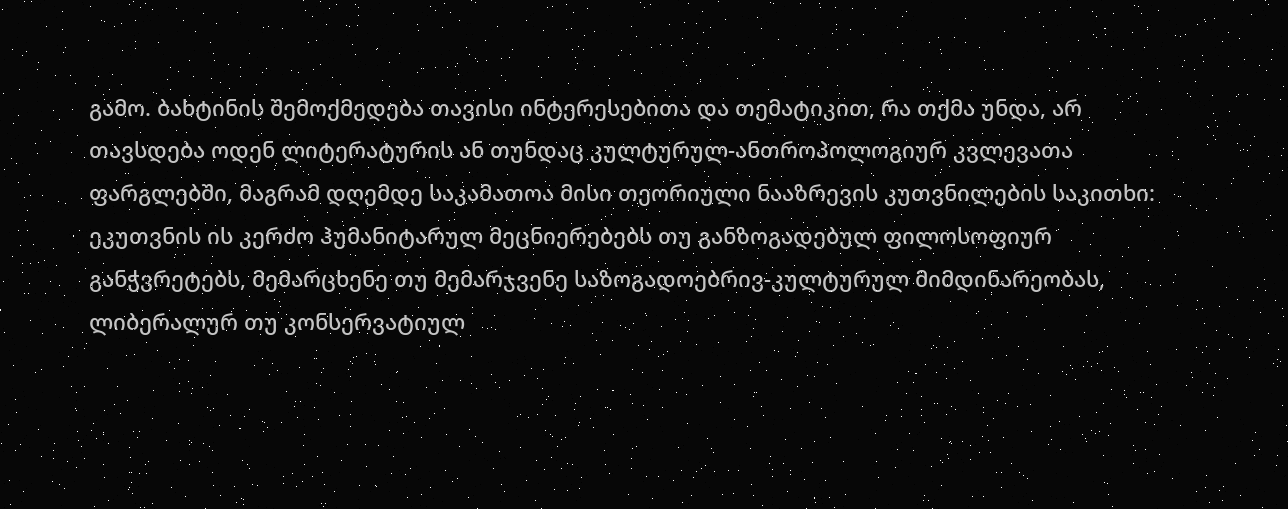გამო. ბახტინის შემოქმედება თავისი ინტერესებითა და თემატიკით, რა თქმა უნდა, არ თავსდება ოდენ ლიტერატურის ან თუნდაც კულტურულ-ანთროპოლოგიურ კვლევათა ფარგლებში, მაგრამ დღემდე საკამათოა მისი თეორიული ნააზრევის კუთვნილების საკითხი: ეკუთვნის ის კერძო ჰუმანიტარულ მეცნიერებებს თუ განზოგადებულ ფილოსოფიურ განჭვრეტებს, მემარცხენე თუ მემარჯვენე საზოგადოებრივ-კულტურულ მიმდინარეობას, ლიბერალურ თუ კონსერვატიულ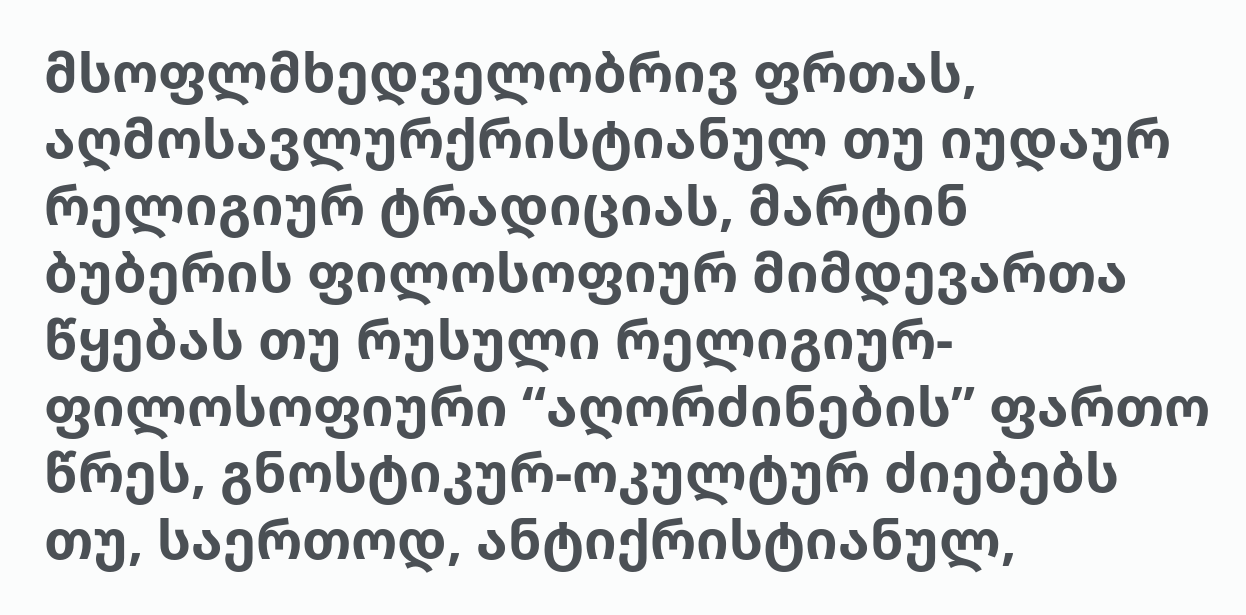მსოფლმხედველობრივ ფრთას, აღმოსავლურქრისტიანულ თუ იუდაურ რელიგიურ ტრადიციას, მარტინ ბუბერის ფილოსოფიურ მიმდევართა წყებას თუ რუსული რელიგიურ-ფილოსოფიური “აღორძინების” ფართო წრეს, გნოსტიკურ-ოკულტურ ძიებებს თუ, საერთოდ, ანტიქრისტიანულ,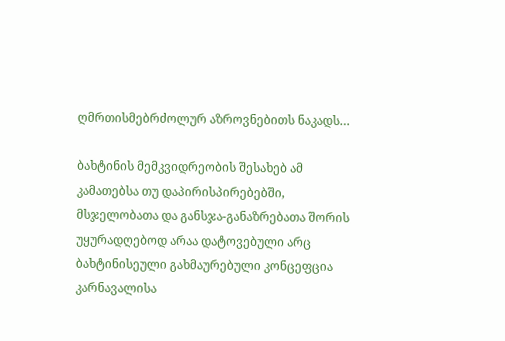ღმრთისმებრძოლურ აზროვნებითს ნაკადს…

ბახტინის მემკვიდრეობის შესახებ ამ კამათებსა თუ დაპირისპირებებში, მსჯელობათა და განსჯა-განაზრებათა შორის უყურადღებოდ არაა დატოვებული არც ბახტინისეული გახმაურებული კონცეფცია კარნავალისა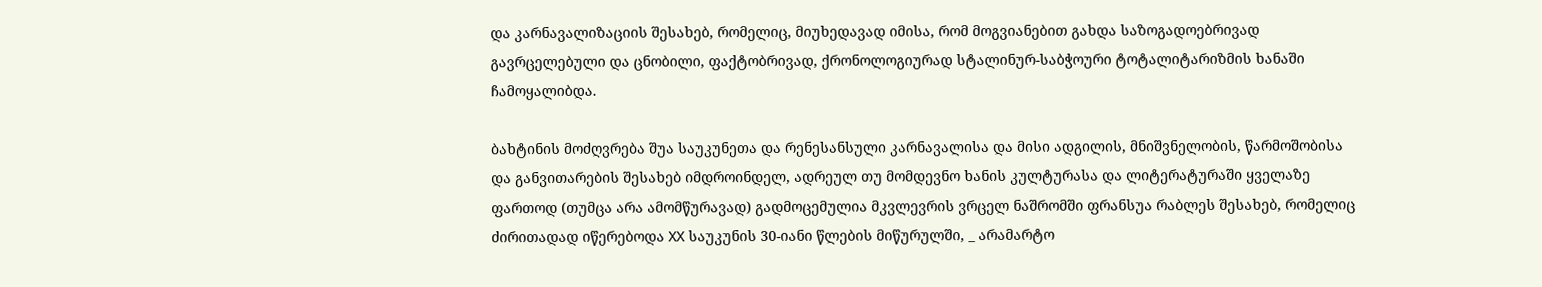და კარნავალიზაციის შესახებ, რომელიც, მიუხედავად იმისა, რომ მოგვიანებით გახდა საზოგადოებრივად გავრცელებული და ცნობილი, ფაქტობრივად, ქრონოლოგიურად სტალინურ-საბჭოური ტოტალიტარიზმის ხანაში ჩამოყალიბდა.

ბახტინის მოძღვრება შუა საუკუნეთა და რენესანსული კარნავალისა და მისი ადგილის, მნიშვნელობის, წარმოშობისა და განვითარების შესახებ იმდროინდელ, ადრეულ თუ მომდევნო ხანის კულტურასა და ლიტერატურაში ყველაზე ფართოდ (თუმცა არა ამომწურავად) გადმოცემულია მკვლევრის ვრცელ ნაშრომში ფრანსუა რაბლეს შესახებ, რომელიც ძირითადად იწერებოდა XX საუკუნის 30-იანი წლების მიწურულში, _ არამარტო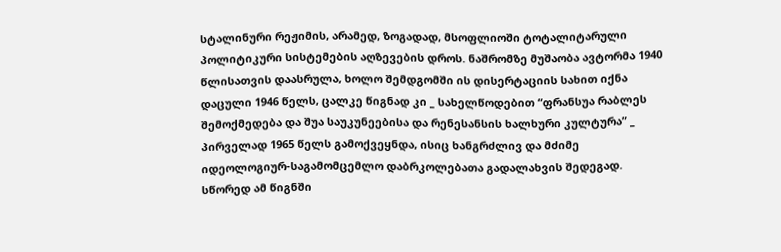სტალინური რეჟიმის, არამედ, ზოგადად, მსოფლიოში ტოტალიტარული პოლიტიკური სისტემების აღზევების დროს. ნაშრომზე მუშაობა ავტორმა 1940 წლისათვის დაასრულა, ხოლო შემდგომში ის დისერტაციის სახით იქნა დაცული 1946 წელს, ცალკე წიგნად კი _ სახელწოდებით “ფრანსუა რაბლეს შემოქმედება და შუა საუკუნეებისა და რენესანსის ხალხური კულტურა” _ პირველად 1965 წელს გამოქვეყნდა, ისიც ხანგრძლივ და მძიმე იდეოლოგიურ-საგამომცემლო დაბრკოლებათა გადალახვის შედეგად. სწორედ ამ წიგნში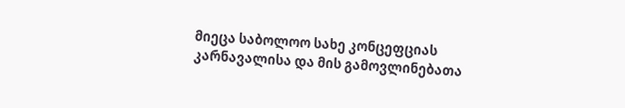მიეცა საბოლოო სახე კონცეფციას კარნავალისა და მის გამოვლინებათა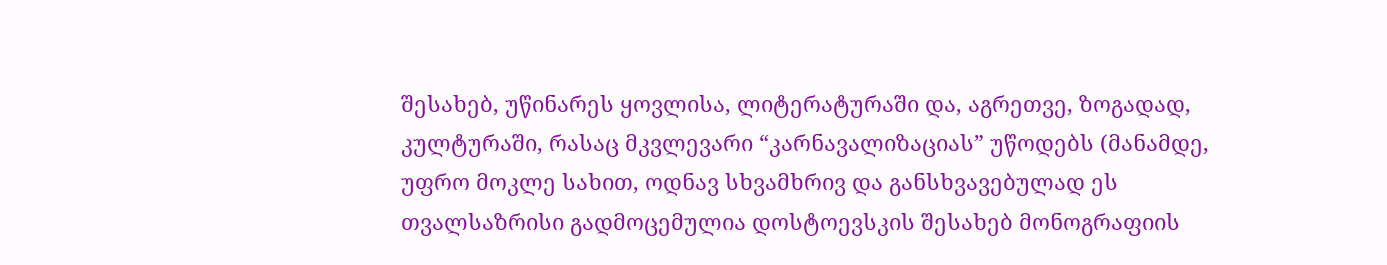შესახებ, უწინარეს ყოვლისა, ლიტერატურაში და, აგრეთვე, ზოგადად, კულტურაში, რასაც მკვლევარი “კარნავალიზაციას” უწოდებს (მანამდე, უფრო მოკლე სახით, ოდნავ სხვამხრივ და განსხვავებულად ეს თვალსაზრისი გადმოცემულია დოსტოევსკის შესახებ მონოგრაფიის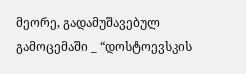მეორე, გადამუშავებულ გამოცემაში _ “დოსტოევსკის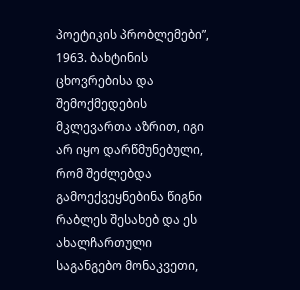პოეტიკის პრობლემები”, 1963. ბახტინის ცხოვრებისა და შემოქმედების მკლევართა აზრით, იგი არ იყო დარწმუნებული, რომ შეძლებდა გამოექვეყნებინა წიგნი რაბლეს შესახებ და ეს ახალჩართული საგანგებო მონაკვეთი,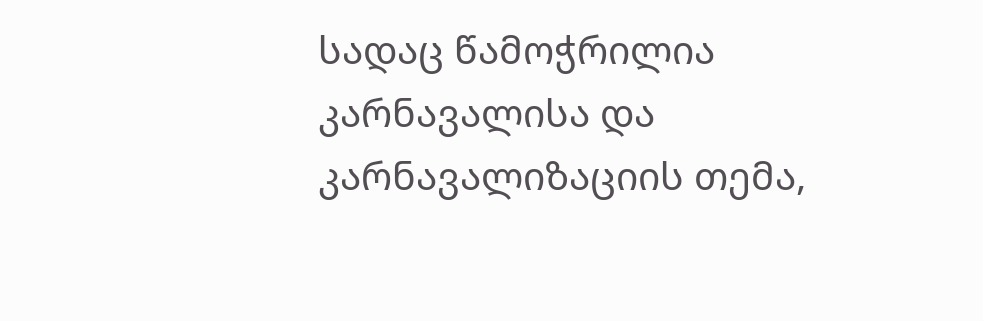სადაც წამოჭრილია კარნავალისა და კარნავალიზაციის თემა,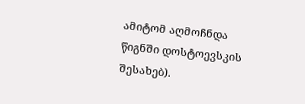ამიტომ აღმოჩნდა წიგნში დოსტოევსკის შესახებ).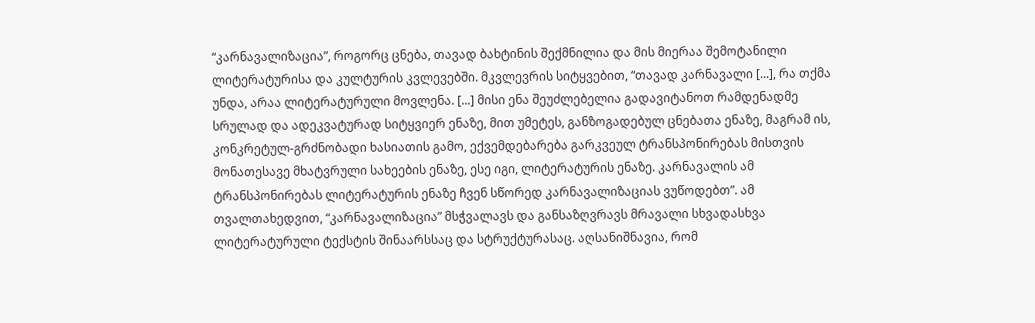“კარნავალიზაცია”, როგორც ცნება, თავად ბახტინის შექმნილია და მის მიერაა შემოტანილი ლიტერატურისა და კულტურის კვლევებში. მკვლევრის სიტყვებით, “თავად კარნავალი [...], რა თქმა უნდა, არაა ლიტერატურული მოვლენა. [...] მისი ენა შეუძლებელია გადავიტანოთ რამდენადმე სრულად და ადეკვატურად სიტყვიერ ენაზე, მით უმეტეს, განზოგადებულ ცნებათა ენაზე, მაგრამ ის, კონკრეტულ-გრძნობადი ხასიათის გამო, ექვემდებარება გარკვეულ ტრანსპონირებას მისთვის მონათესავე მხატვრული სახეების ენაზე, ესე იგი, ლიტერატურის ენაზე. კარნავალის ამ ტრანსპონირებას ლიტერატურის ენაზე ჩვენ სწორედ კარნავალიზაციას ვუწოდებთ”. ამ თვალთახედვით, “კარნავალიზაცია” მსჭვალავს და განსაზღვრავს მრავალი სხვადასხვა ლიტერატურული ტექსტის შინაარსსაც და სტრუქტურასაც. აღსანიშნავია, რომ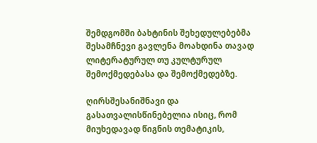შემდგომში ბახტინის შეხედულებებმა შესამჩნევი გავლენა მოახდინა თავად ლიტერატურულ თუ კულტურულ შემოქმედებასა და შემოქმედებზე.

ღირსშესანიშნავი და გასათვალისწინებელია ისიც, რომ მიუხედავად წიგნის თემატიკის,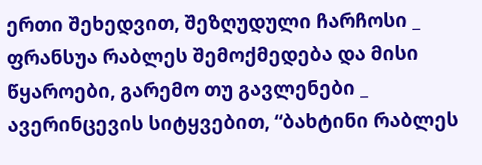ერთი შეხედვით, შეზღუდული ჩარჩოსი _ ფრანსუა რაბლეს შემოქმედება და მისი წყაროები, გარემო თუ გავლენები _ ავერინცევის სიტყვებით, “ბახტინი რაბლეს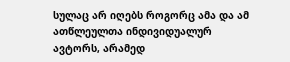სულაც არ იღებს როგორც ამა და ამ ათწლეულთა ინდივიდუალურ ავტორს, არამედ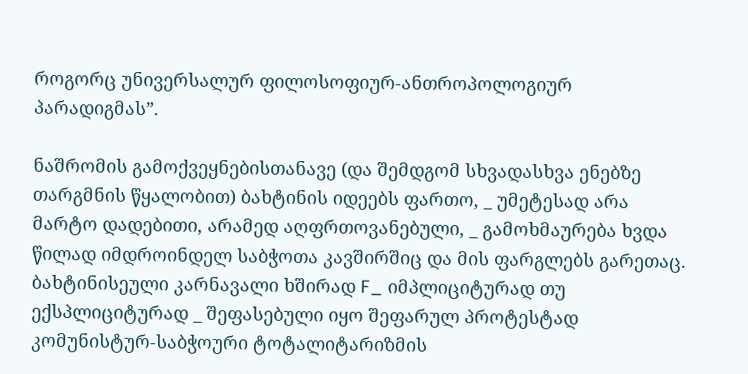როგორც უნივერსალურ ფილოსოფიურ-ანთროპოლოგიურ პარადიგმას”.

ნაშრომის გამოქვეყნებისთანავე (და შემდგომ სხვადასხვა ენებზე თარგმნის წყალობით) ბახტინის იდეებს ფართო, _ უმეტესად არა მარტო დადებითი, არამედ აღფრთოვანებული, _ გამოხმაურება ხვდა წილად იმდროინდელ საბჭოთა კავშირშიც და მის ფარგლებს გარეთაც. ბახტინისეული კარნავალი ხშირად F_ იმპლიციტურად თუ ექსპლიციტურად _ შეფასებული იყო შეფარულ პროტესტად კომუნისტურ-საბჭოური ტოტალიტარიზმის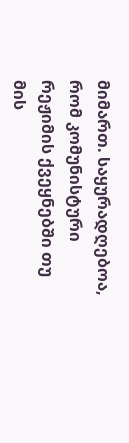მიმართ. საყურადღებოა, რომ კომუნისტური რეჟიმის ქვეყნებში თუ მის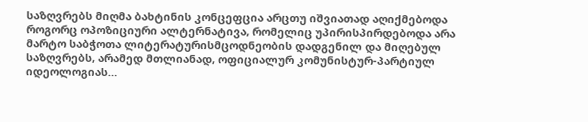საზღვრებს მიღმა ბახტინის კონცეფცია არცთუ იშვიათად აღიქმებოდა როგორც ოპოზიციური ალტერნატივა, რომელიც უპირისპირდებოდა არა მარტო საბჭოთა ლიტერატურისმცოდნეობის დადგენილ და მიღებულ საზღვრებს, არამედ მთლიანად, ოფიციალურ კომუნისტურ-პარტიულ იდეოლოგიას…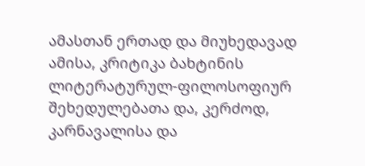ამასთან ერთად და მიუხედავად ამისა, კრიტიკა ბახტინის ლიტერატურულ-ფილოსოფიურ შეხედულებათა და, კერძოდ, კარნავალისა და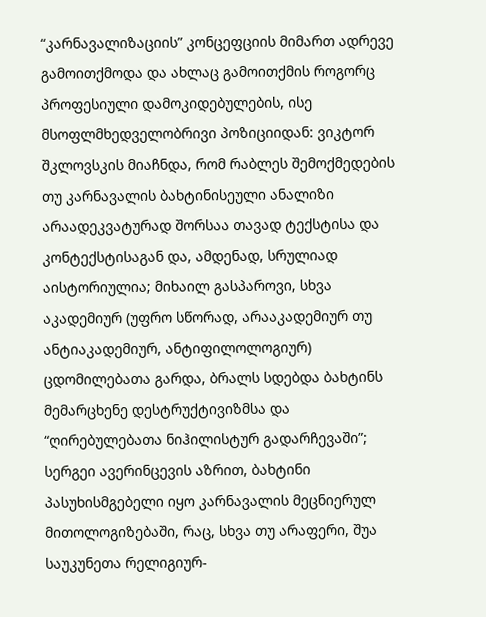“კარნავალიზაციის” კონცეფციის მიმართ ადრევე გამოითქმოდა და ახლაც გამოითქმის როგორც პროფესიული დამოკიდებულების, ისე მსოფლმხედველობრივი პოზიციიდან: ვიკტორ შკლოვსკის მიაჩნდა, რომ რაბლეს შემოქმედების თუ კარნავალის ბახტინისეული ანალიზი არაადეკვატურად შორსაა თავად ტექსტისა და კონტექსტისაგან და, ამდენად, სრულიად აისტორიულია; მიხაილ გასპაროვი, სხვა აკადემიურ (უფრო სწორად, არააკადემიურ თუ ანტიაკადემიურ, ანტიფილოლოგიურ) ცდომილებათა გარდა, ბრალს სდებდა ბახტინს მემარცხენე დესტრუქტივიზმსა და “ღირებულებათა ნიჰილისტურ გადარჩევაში”; სერგეი ავერინცევის აზრით, ბახტინი პასუხისმგებელი იყო კარნავალის მეცნიერულ მითოლოგიზებაში, რაც, სხვა თუ არაფერი, შუა საუკუნეთა რელიგიურ-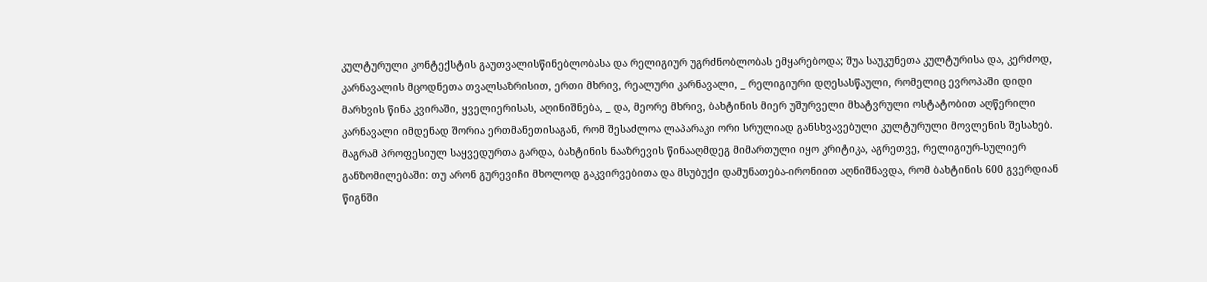კულტურული კონტექსტის გაუთვალისწინებლობასა და რელიგიურ უგრძნობლობას ემყარებოდა; შუა საუკუნეთა კულტურისა და, კერძოდ, კარნავალის მცოდნეთა თვალსაზრისით, ერთი მხრივ, რეალური კარნავალი, _ რელიგიური დღესასწაული, რომელიც ევროპაში დიდი მარხვის წინა კვირაში, ყველიერისას, აღინიშნება, _ და, მეორე მხრივ, ბახტინის მიერ უშურველი მხატვრული ოსტატობით აღწერილი კარნავალი იმდენად შორია ერთმანეთისაგან, რომ შესაძლოა ლაპარაკი ორი სრულიად განსხვავებული კულტურული მოვლენის შესახებ. მაგრამ პროფესიულ საყვედურთა გარდა, ბახტინის ნააზრევის წინააღმდეგ მიმართული იყო კრიტიკა, აგრეთვე, რელიგიურ-სულიერ განზომილებაში: თუ არონ გურევიჩი მხოლოდ გაკვირვებითა და მსუბუქი დამუნათება-ირონიით აღნიშნავდა, რომ ბახტინის 600 გვერდიან წიგნში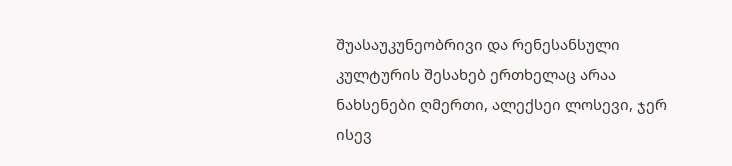შუასაუკუნეობრივი და რენესანსული კულტურის შესახებ ერთხელაც არაა ნახსენები ღმერთი, ალექსეი ლოსევი, ჯერ ისევ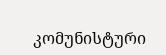კომუნისტური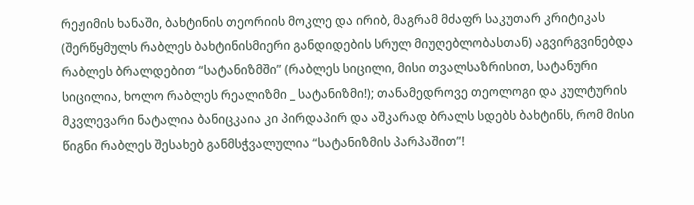რეჟიმის ხანაში, ბახტინის თეორიის მოკლე და ირიბ, მაგრამ მძაფრ საკუთარ კრიტიკას (შერწყმულს რაბლეს ბახტინისმიერი განდიდების სრულ მიუღებლობასთან) აგვირგვინებდა რაბლეს ბრალდებით “სატანიზმში” (რაბლეს სიცილი, მისი თვალსაზრისით, სატანური სიცილია, ხოლო რაბლეს რეალიზმი _ სატანიზმი!); თანამედროვე თეოლოგი და კულტურის მკვლევარი ნატალია ბანიცკაია კი პირდაპირ და აშკარად ბრალს სდებს ბახტინს, რომ მისი წიგნი რაბლეს შესახებ განმსჭვალულია “სატანიზმის პარპაშით”!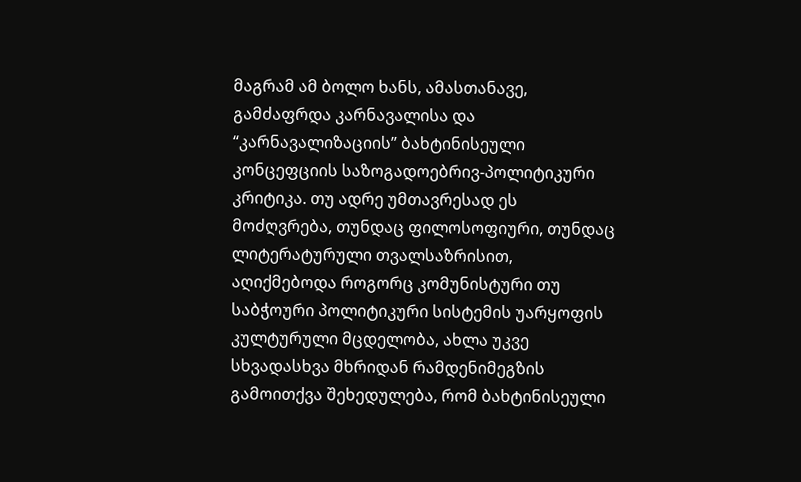მაგრამ ამ ბოლო ხანს, ამასთანავე, გამძაფრდა კარნავალისა და “კარნავალიზაციის” ბახტინისეული კონცეფციის საზოგადოებრივ-პოლიტიკური კრიტიკა. თუ ადრე უმთავრესად ეს მოძღვრება, თუნდაც ფილოსოფიური, თუნდაც ლიტერატურული თვალსაზრისით, აღიქმებოდა როგორც კომუნისტური თუ საბჭოური პოლიტიკური სისტემის უარყოფის კულტურული მცდელობა, ახლა უკვე სხვადასხვა მხრიდან რამდენიმეგზის გამოითქვა შეხედულება, რომ ბახტინისეული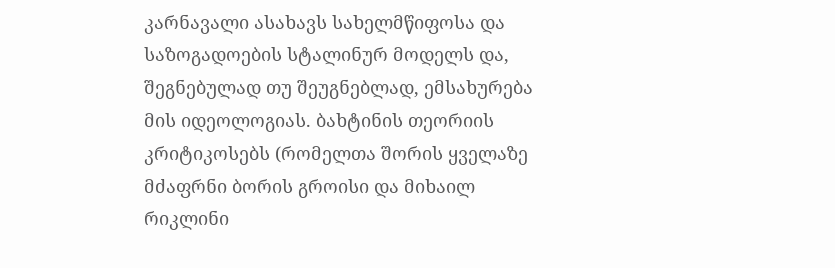კარნავალი ასახავს სახელმწიფოსა და საზოგადოების სტალინურ მოდელს და, შეგნებულად თუ შეუგნებლად, ემსახურება მის იდეოლოგიას. ბახტინის თეორიის კრიტიკოსებს (რომელთა შორის ყველაზე მძაფრნი ბორის გროისი და მიხაილ რიკლინი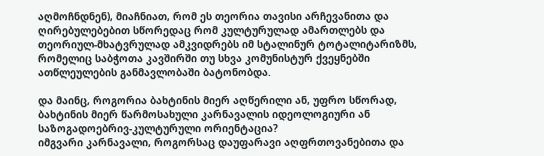აღმოჩნდნენ), მიაჩნიათ, რომ ეს თეორია თავისი არჩევანითა და ღირებულებებით სწორედაც რომ კულტურულად ამართლებს და თეორიულ-მხატვრულად ამკვიდრებს იმ სტალინურ ტოტალიტარიზმს, რომელიც საბჭოთა კავშირში თუ სხვა კომუნისტურ ქვეყნებში ათწლეულების განმავლობაში ბატონობდა.

და მაინც, როგორია ბახტინის მიერ აღწერილი ან, უფრო სწორად, ბახტინის მიერ წარმოსახული კარნავალის იდეოლოგიური ან საზოგადოებრივ-კულტურული ორიენტაცია?
იმგვარი კარნავალი, როგორსაც დაუფარავი აღფრთოვანებითა და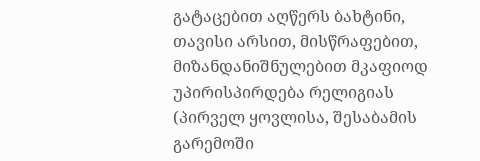გატაცებით აღწერს ბახტინი, თავისი არსით, მისწრაფებით, მიზანდანიშნულებით მკაფიოდ უპირისპირდება რელიგიას (პირველ ყოვლისა, შესაბამის გარემოში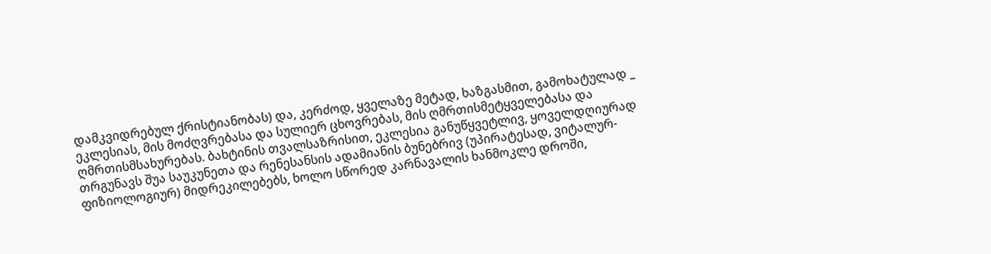დამკვიდრებულ ქრისტიანობას) და, კერძოდ, ყველაზე მეტად, ხაზგასმით, გამოხატულად _ ეკლესიას, მის მოძღვრებასა და სულიერ ცხოვრებას, მის ღმრთისმეტყველებასა და ღმრთისმსახურებას. ბახტინის თვალსაზრისით, ეკლესია განუწყვეტლივ, ყოველდღიურად თრგუნავს შუა საუკუნეთა და რენესანსის ადამიანის ბუნებრივ (უპირატესად, ვიტალურ-ფიზიოლოგიურ) მიდრეკილებებს, ხოლო სწორედ კარნავალის ხანმოკლე დროში,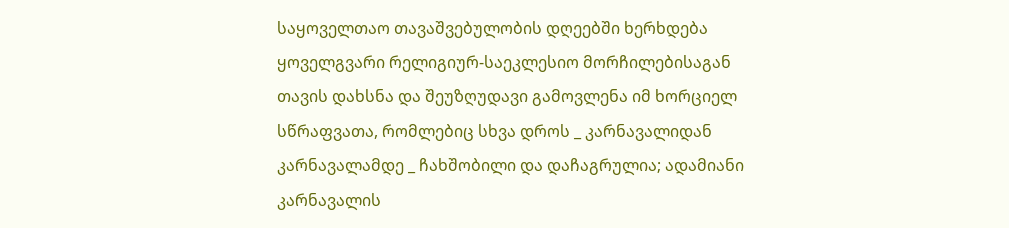საყოველთაო თავაშვებულობის დღეებში ხერხდება ყოველგვარი რელიგიურ-საეკლესიო მორჩილებისაგან თავის დახსნა და შეუზღუდავი გამოვლენა იმ ხორციელ სწრაფვათა, რომლებიც სხვა დროს _ კარნავალიდან კარნავალამდე _ ჩახშობილი და დაჩაგრულია; ადამიანი კარნავალის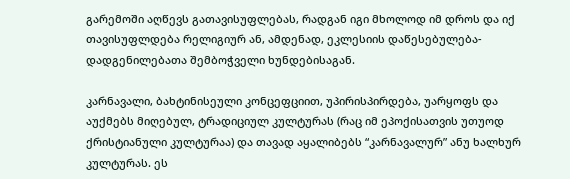გარემოში აღწევს გათავისუფლებას, რადგან იგი მხოლოდ იმ დროს და იქ თავისუფლდება რელიგიურ ან, ამდენად, ეკლესიის დაწესებულება-დადგენილებათა შემბოჭველი ხუნდებისაგან.

კარნავალი, ბახტინისეული კონცეფციით, უპირისპირდება, უარყოფს და აუქმებს მიღებულ, ტრადიციულ კულტურას (რაც იმ ეპოქისათვის უთუოდ ქრისტიანული კულტურაა) და თავად აყალიბებს “კარნავალურ” ანუ ხალხურ კულტურას. ეს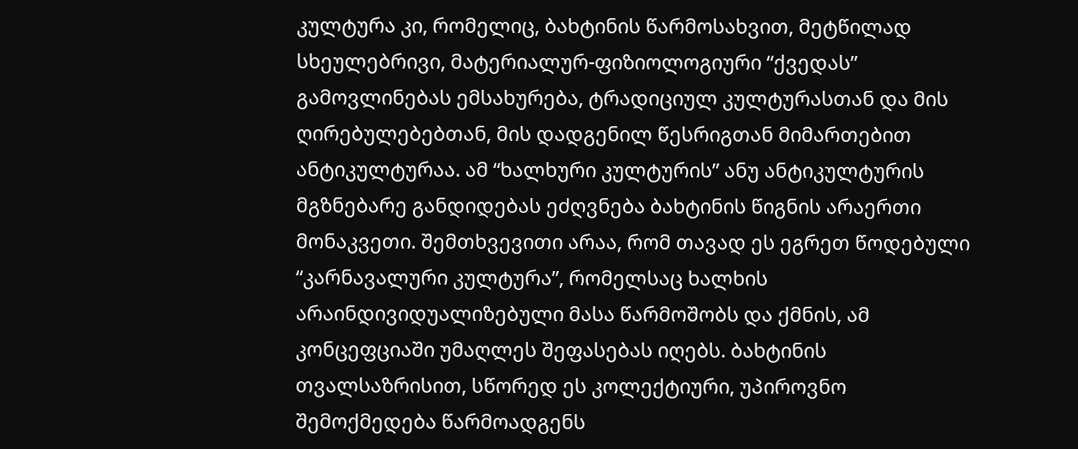კულტურა კი, რომელიც, ბახტინის წარმოსახვით, მეტწილად სხეულებრივი, მატერიალურ-ფიზიოლოგიური “ქვედას” გამოვლინებას ემსახურება, ტრადიციულ კულტურასთან და მის ღირებულებებთან, მის დადგენილ წესრიგთან მიმართებით ანტიკულტურაა. ამ “ხალხური კულტურის” ანუ ანტიკულტურის მგზნებარე განდიდებას ეძღვნება ბახტინის წიგნის არაერთი მონაკვეთი. შემთხვევითი არაა, რომ თავად ეს ეგრეთ წოდებული “კარნავალური კულტურა”, რომელსაც ხალხის არაინდივიდუალიზებული მასა წარმოშობს და ქმნის, ამ კონცეფციაში უმაღლეს შეფასებას იღებს. ბახტინის თვალსაზრისით, სწორედ ეს კოლექტიური, უპიროვნო შემოქმედება წარმოადგენს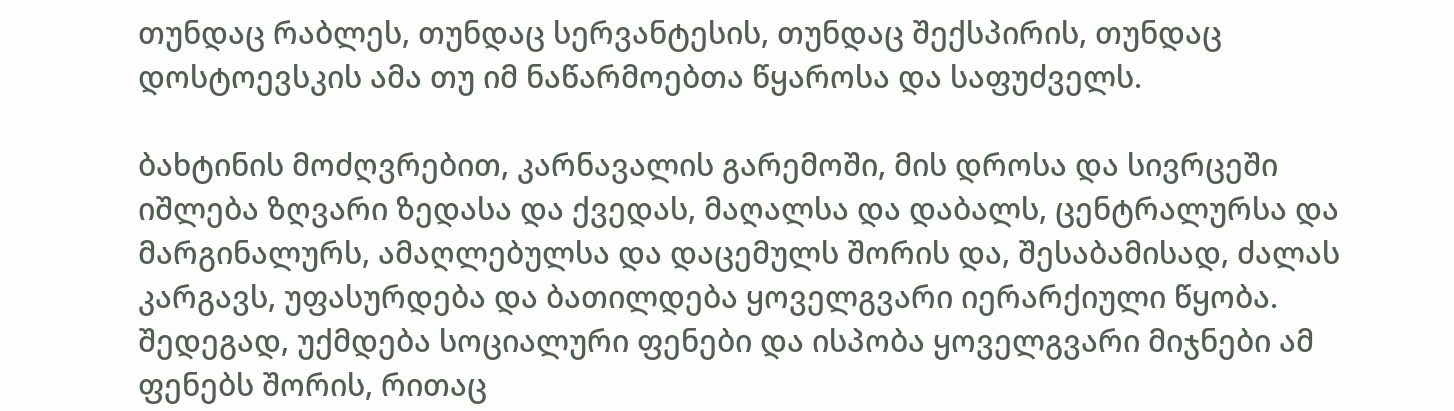თუნდაც რაბლეს, თუნდაც სერვანტესის, თუნდაც შექსპირის, თუნდაც დოსტოევსკის ამა თუ იმ ნაწარმოებთა წყაროსა და საფუძველს.

ბახტინის მოძღვრებით, კარნავალის გარემოში, მის დროსა და სივრცეში იშლება ზღვარი ზედასა და ქვედას, მაღალსა და დაბალს, ცენტრალურსა და მარგინალურს, ამაღლებულსა და დაცემულს შორის და, შესაბამისად, ძალას კარგავს, უფასურდება და ბათილდება ყოველგვარი იერარქიული წყობა. შედეგად, უქმდება სოციალური ფენები და ისპობა ყოველგვარი მიჯნები ამ ფენებს შორის, რითაც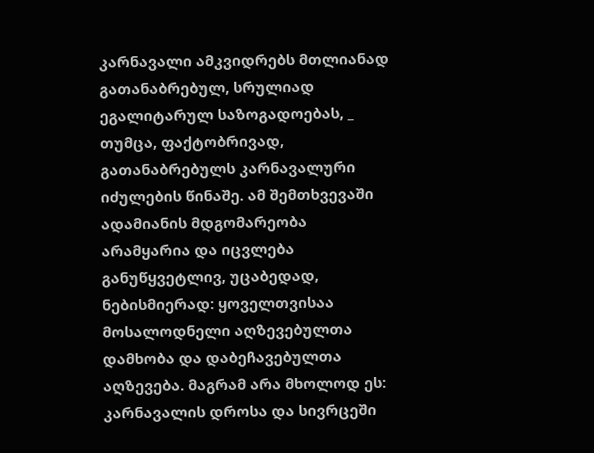კარნავალი ამკვიდრებს მთლიანად გათანაბრებულ, სრულიად ეგალიტარულ საზოგადოებას, _ თუმცა, ფაქტობრივად, გათანაბრებულს კარნავალური იძულების წინაშე. ამ შემთხვევაში ადამიანის მდგომარეობა არამყარია და იცვლება განუწყვეტლივ, უცაბედად, ნებისმიერად: ყოველთვისაა მოსალოდნელი აღზევებულთა დამხობა და დაბეჩავებულთა აღზევება. მაგრამ არა მხოლოდ ეს: კარნავალის დროსა და სივრცეში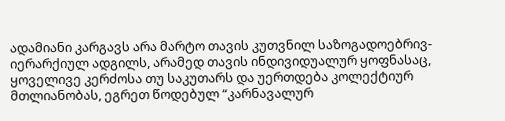ადამიანი კარგავს არა მარტო თავის კუთვნილ საზოგადოებრივ-იერარქიულ ადგილს, არამედ თავის ინდივიდუალურ ყოფნასაც, ყოველივე კერძოსა თუ საკუთარს და უერთდება კოლექტიურ მთლიანობას, ეგრეთ წოდებულ “კარნავალურ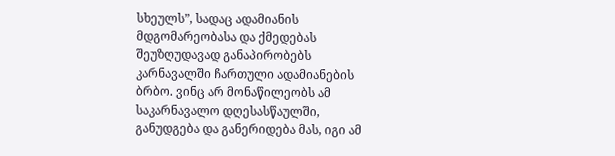სხეულს”, სადაც ადამიანის მდგომარეობასა და ქმედებას შეუზღუდავად განაპირობებს კარნავალში ჩართული ადამიანების ბრბო. ვინც არ მონაწილეობს ამ საკარნავალო დღესასწაულში, განუდგება და განერიდება მას, იგი ამ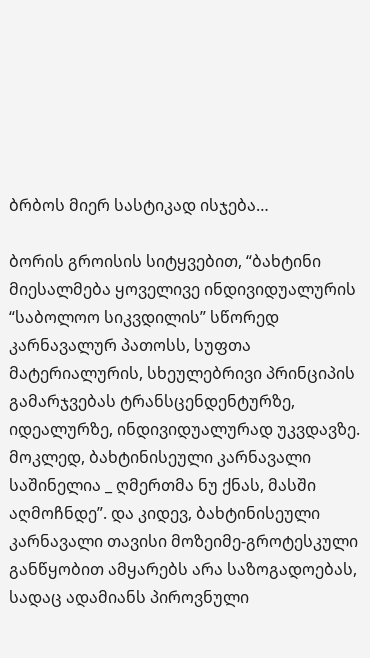ბრბოს მიერ სასტიკად ისჯება…

ბორის გროისის სიტყვებით, “ბახტინი მიესალმება ყოველივე ინდივიდუალურის “საბოლოო სიკვდილის” სწორედ კარნავალურ პათოსს, სუფთა მატერიალურის, სხეულებრივი პრინციპის გამარჯვებას ტრანსცენდენტურზე, იდეალურზე, ინდივიდუალურად უკვდავზე. მოკლედ, ბახტინისეული კარნავალი საშინელია _ ღმერთმა ნუ ქნას, მასში აღმოჩნდე”. და კიდევ, ბახტინისეული კარნავალი თავისი მოზეიმე-გროტესკული განწყობით ამყარებს არა საზოგადოებას, სადაც ადამიანს პიროვნული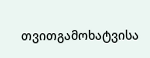თვითგამოხატვისა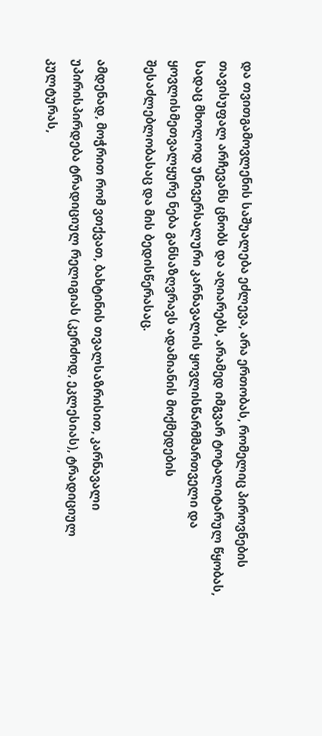და თვითგამოვლენის საშუალება ეძლევა, არა ერთობას, რომელიც პიროვნების თავისუფალ არჩევანს ცნობს და აღიარებს, არამედ იმგვარ ტოტალიტარულ წყობას, სადაც მხოლოდ უნივერსალური კარნავალის ყოვლისწარმმართველი და ყოვლისმეთვალყურე ნება განსაზღვრავს ადამიანის მოქმედების შესაძლებლობასაც და მის ბედისწერასაც.

ამდენად, მოჭრით რომ ვთქვათ, ბახტინის თვალსაზრისით, კარნავალი უპირისპირდება ტრადიციულ რელიგიას (კერძოდ, ეკლესიას), ტრადიციულ კულტურას,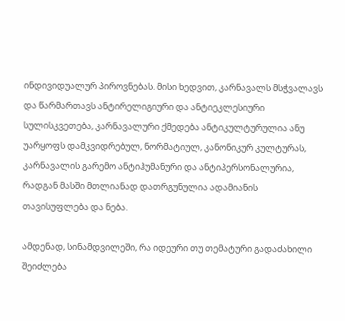ინდივიდუალურ პიროვნებას. მისი ხედვით, კარნავალს მსჭვალავს და წარმართავს ანტირელიგიური და ანტიეკლესიური სულისკვეთება, კარნავალური ქმედება ანტიკულტურულია ანუ უარყოფს დამკვიდრებულ, ნორმატიულ, კანონიკურ კულტურას, კარნავალის გარემო ანტიჰუმანური და ანტიპერსონალურია, რადგან მასში მთლიანად დათრგუნულია ადამიანის თავისუფლება და ნება.

ამდენად, სინამდვილეში, რა იდეური თუ თემატური გადაძახილი შეიძლება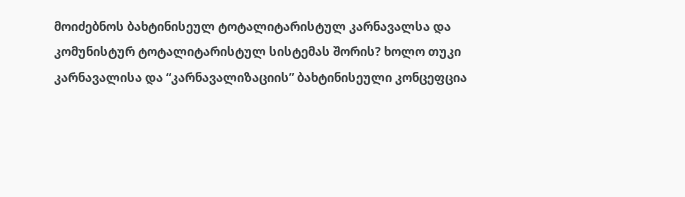მოიძებნოს ბახტინისეულ ტოტალიტარისტულ კარნავალსა და კომუნისტურ ტოტალიტარისტულ სისტემას შორის? ხოლო თუკი კარნავალისა და “კარნავალიზაციის” ბახტინისეული კონცეფცია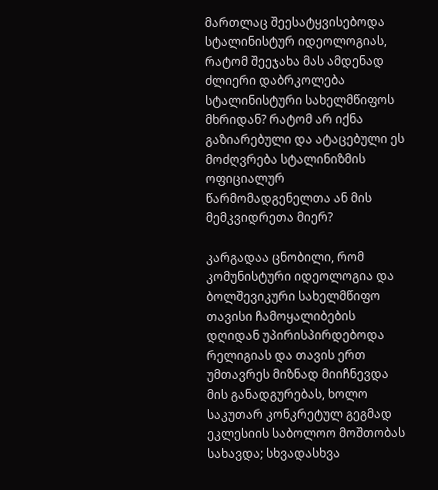მართლაც შეესატყვისებოდა სტალინისტურ იდეოლოგიას, რატომ შეეჯახა მას ამდენად ძლიერი დაბრკოლება სტალინისტური სახელმწიფოს მხრიდან? რატომ არ იქნა გაზიარებული და ატაცებული ეს მოძღვრება სტალინიზმის ოფიციალურ წარმომადგენელთა ან მის მემკვიდრეთა მიერ?

კარგადაა ცნობილი, რომ კომუნისტური იდეოლოგია და ბოლშევიკური სახელმწიფო თავისი ჩამოყალიბების დღიდან უპირისპირდებოდა რელიგიას და თავის ერთ უმთავრეს მიზნად მიიჩნევდა მის განადგურებას, ხოლო საკუთარ კონკრეტულ გეგმად ეკლესიის საბოლოო მოშთობას სახავდა; სხვადასხვა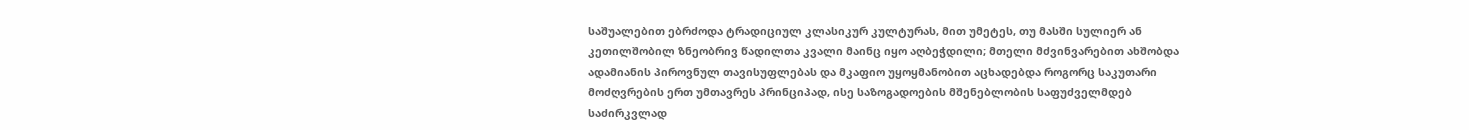საშუალებით ებრძოდა ტრადიციულ კლასიკურ კულტურას, მით უმეტეს, თუ მასში სულიერ ან კეთილშობილ ზნეობრივ წადილთა კვალი მაინც იყო აღბეჭდილი; მთელი მძვინვარებით ახშობდა ადამიანის პიროვნულ თავისუფლებას და მკაფიო უყოყმანობით აცხადებდა როგორც საკუთარი მოძღვრების ერთ უმთავრეს პრინციპად, ისე საზოგადოების მშენებლობის საფუძველმდებ საძირკვლად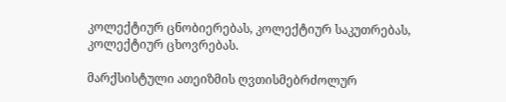კოლექტიურ ცნობიერებას, კოლექტიურ საკუთრებას, კოლექტიურ ცხოვრებას.

მარქსისტული ათეიზმის ღვთისმებრძოლურ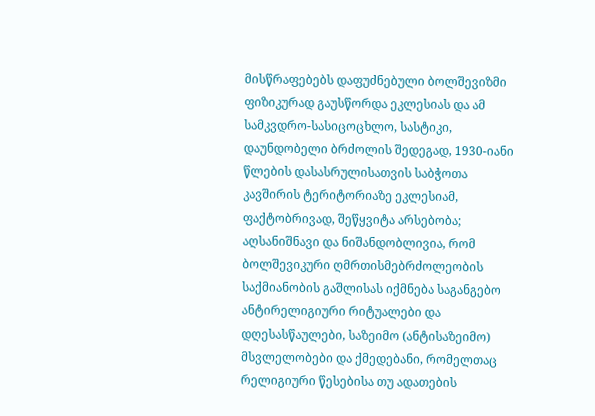მისწრაფებებს დაფუძნებული ბოლშევიზმი ფიზიკურად გაუსწორდა ეკლესიას და ამ სამკვდრო-სასიცოცხლო, სასტიკი, დაუნდობელი ბრძოლის შედეგად, 1930-იანი წლების დასასრულისათვის საბჭოთა კავშირის ტერიტორიაზე ეკლესიამ, ფაქტობრივად, შეწყვიტა არსებობა; აღსანიშნავი და ნიშანდობლივია, რომ ბოლშევიკური ღმრთისმებრძოლეობის საქმიანობის გაშლისას იქმნება საგანგებო ანტირელიგიური რიტუალები და დღესასწაულები, საზეიმო (ანტისაზეიმო) მსვლელობები და ქმედებანი, რომელთაც რელიგიური წესებისა თუ ადათების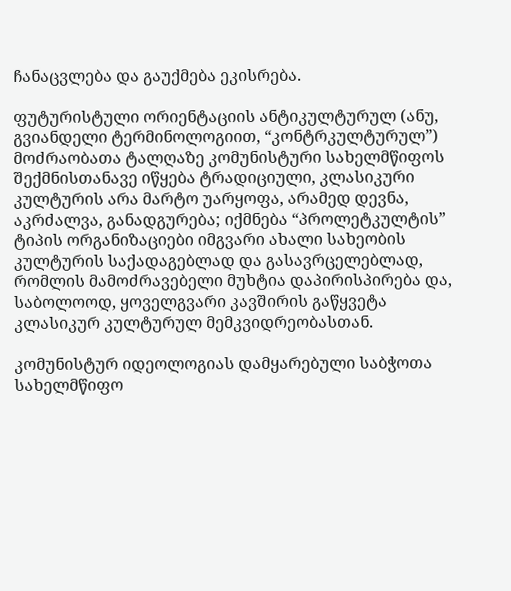ჩანაცვლება და გაუქმება ეკისრება.

ფუტურისტული ორიენტაციის ანტიკულტურულ (ანუ, გვიანდელი ტერმინოლოგიით, “კონტრკულტურულ”) მოძრაობათა ტალღაზე კომუნისტური სახელმწიფოს შექმნისთანავე იწყება ტრადიციული, კლასიკური კულტურის არა მარტო უარყოფა, არამედ დევნა, აკრძალვა, განადგურება; იქმნება “პროლეტკულტის” ტიპის ორგანიზაციები იმგვარი ახალი სახეობის კულტურის საქადაგებლად და გასავრცელებლად, რომლის მამოძრავებელი მუხტია დაპირისპირება და, საბოლოოდ, ყოველგვარი კავშირის გაწყვეტა კლასიკურ კულტურულ მემკვიდრეობასთან.

კომუნისტურ იდეოლოგიას დამყარებული საბჭოთა სახელმწიფო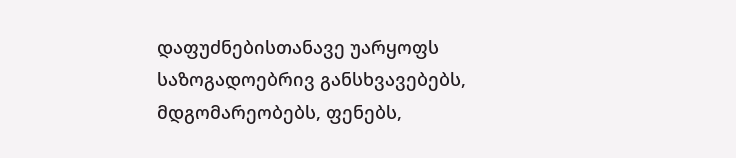დაფუძნებისთანავე უარყოფს საზოგადოებრივ განსხვავებებს, მდგომარეობებს, ფენებს,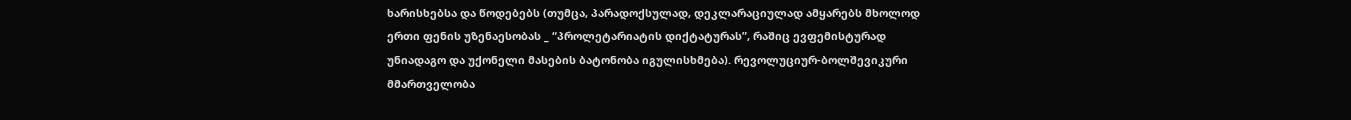ხარისხებსა და წოდებებს (თუმცა, პარადოქსულად, დეკლარაციულად ამყარებს მხოლოდ ერთი ფენის უზენაესობას _ “პროლეტარიატის დიქტატურას”, რაშიც ევფემისტურად უნიადაგო და უქონელი მასების ბატონობა იგულისხმება). რევოლუციურ-ბოლშევიკური მმართველობა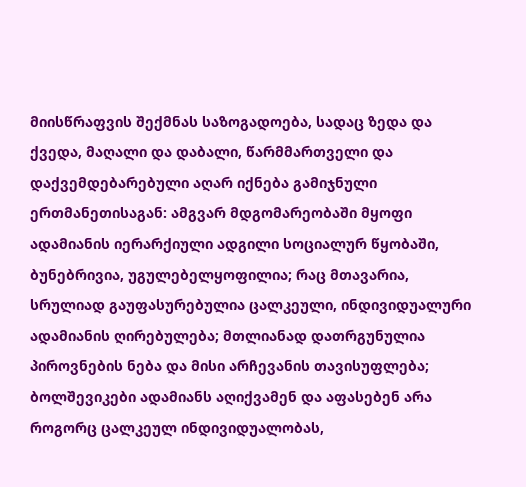მიისწრაფვის შექმნას საზოგადოება, სადაც ზედა და ქვედა, მაღალი და დაბალი, წარმმართველი და დაქვემდებარებული აღარ იქნება გამიჯნული ერთმანეთისაგან: ამგვარ მდგომარეობაში მყოფი ადამიანის იერარქიული ადგილი სოციალურ წყობაში, ბუნებრივია, უგულებელყოფილია; რაც მთავარია, სრულიად გაუფასურებულია ცალკეული, ინდივიდუალური ადამიანის ღირებულება; მთლიანად დათრგუნულია პიროვნების ნება და მისი არჩევანის თავისუფლება; ბოლშევიკები ადამიანს აღიქვამენ და აფასებენ არა როგორც ცალკეულ ინდივიდუალობას,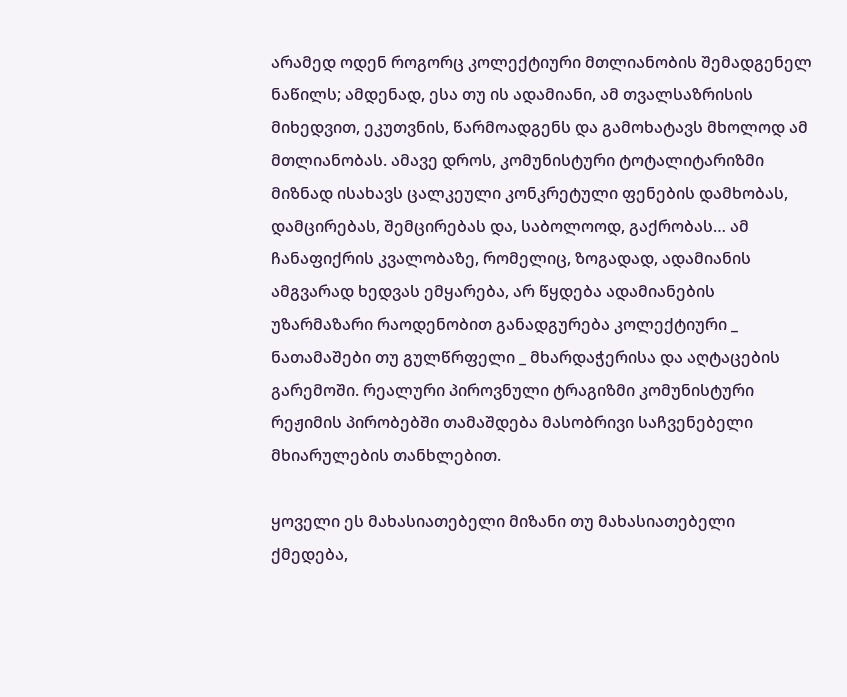არამედ ოდენ როგორც კოლექტიური მთლიანობის შემადგენელ ნაწილს; ამდენად, ესა თუ ის ადამიანი, ამ თვალსაზრისის მიხედვით, ეკუთვნის, წარმოადგენს და გამოხატავს მხოლოდ ამ მთლიანობას. ამავე დროს, კომუნისტური ტოტალიტარიზმი მიზნად ისახავს ცალკეული კონკრეტული ფენების დამხობას, დამცირებას, შემცირებას და, საბოლოოდ, გაქრობას… ამ ჩანაფიქრის კვალობაზე, რომელიც, ზოგადად, ადამიანის ამგვარად ხედვას ემყარება, არ წყდება ადამიანების უზარმაზარი რაოდენობით განადგურება კოლექტიური _ ნათამაშები თუ გულწრფელი _ მხარდაჭერისა და აღტაცების გარემოში. რეალური პიროვნული ტრაგიზმი კომუნისტური რეჟიმის პირობებში თამაშდება მასობრივი საჩვენებელი მხიარულების თანხლებით.

ყოველი ეს მახასიათებელი მიზანი თუ მახასიათებელი ქმედება,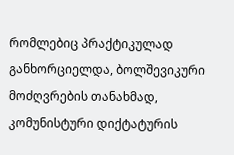რომლებიც პრაქტიკულად განხორციელდა, ბოლშევიკური მოძღვრების თანახმად, კომუნისტური დიქტატურის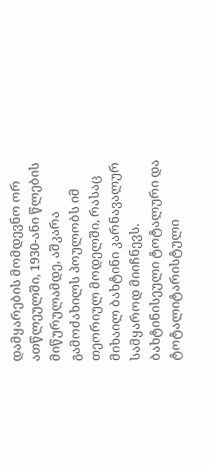დამყარების მომდევნო ორ ათწლეულში, 1930-ანი წლების მიწურულამდე, აშკარა გამოძახილს პოულობს იმ თეორიულ მოდელში, რასაც მიხაილ ბახტინი კარნავალურ სამყაროდ მიიჩნევს. ბახტინისეული ტოტალური და ტოტალიტარისტული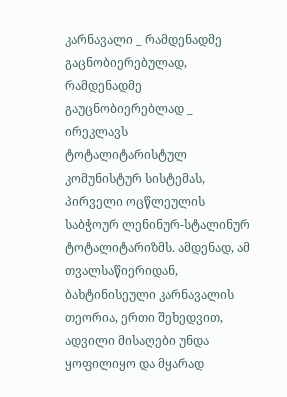კარნავალი _ რამდენადმე გაცნობიერებულად, რამდენადმე გაუცნობიერებლად _ ირეკლავს ტოტალიტარისტულ კომუნისტურ სისტემას, პირველი ოცწლეულის საბჭოურ ლენინურ-სტალინურ ტოტალიტარიზმს. ამდენად, ამ თვალსაწიერიდან, ბახტინისეული კარნავალის თეორია, ერთი შეხედვით, ადვილი მისაღები უნდა ყოფილიყო და მყარად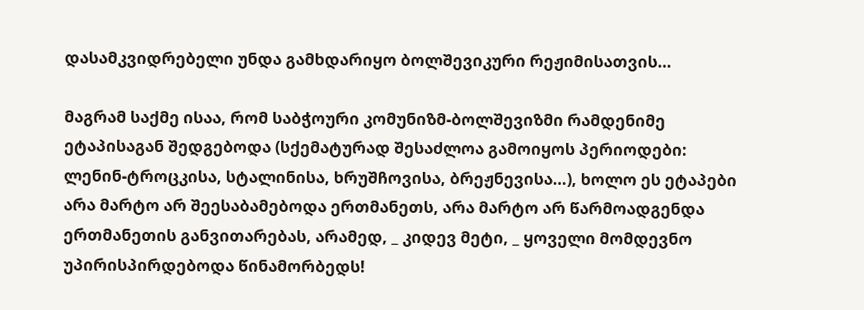დასამკვიდრებელი უნდა გამხდარიყო ბოლშევიკური რეჟიმისათვის…

მაგრამ საქმე ისაა, რომ საბჭოური კომუნიზმ-ბოლშევიზმი რამდენიმე ეტაპისაგან შედგებოდა (სქემატურად შესაძლოა გამოიყოს პერიოდები: ლენინ-ტროცკისა, სტალინისა, ხრუშჩოვისა, ბრეჟნევისა…), ხოლო ეს ეტაპები არა მარტო არ შეესაბამებოდა ერთმანეთს, არა მარტო არ წარმოადგენდა ერთმანეთის განვითარებას, არამედ, _ კიდევ მეტი, _ ყოველი მომდევნო უპირისპირდებოდა წინამორბედს!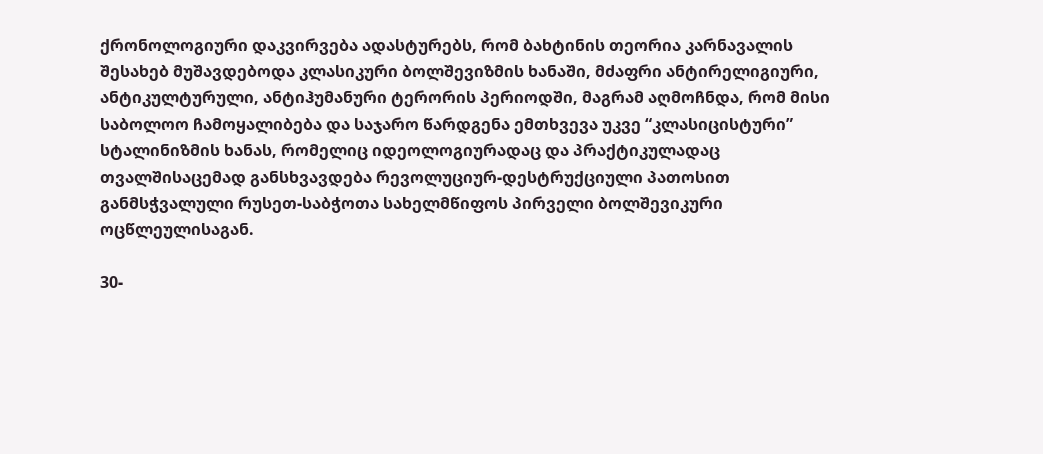ქრონოლოგიური დაკვირვება ადასტურებს, რომ ბახტინის თეორია კარნავალის შესახებ მუშავდებოდა კლასიკური ბოლშევიზმის ხანაში, მძაფრი ანტირელიგიური, ანტიკულტურული, ანტიჰუმანური ტერორის პერიოდში, მაგრამ აღმოჩნდა, რომ მისი საბოლოო ჩამოყალიბება და საჯარო წარდგენა ემთხვევა უკვე “კლასიცისტური” სტალინიზმის ხანას, რომელიც იდეოლოგიურადაც და პრაქტიკულადაც თვალშისაცემად განსხვავდება რევოლუციურ-დესტრუქციული პათოსით განმსჭვალული რუსეთ-საბჭოთა სახელმწიფოს პირველი ბოლშევიკური ოცწლეულისაგან.

30-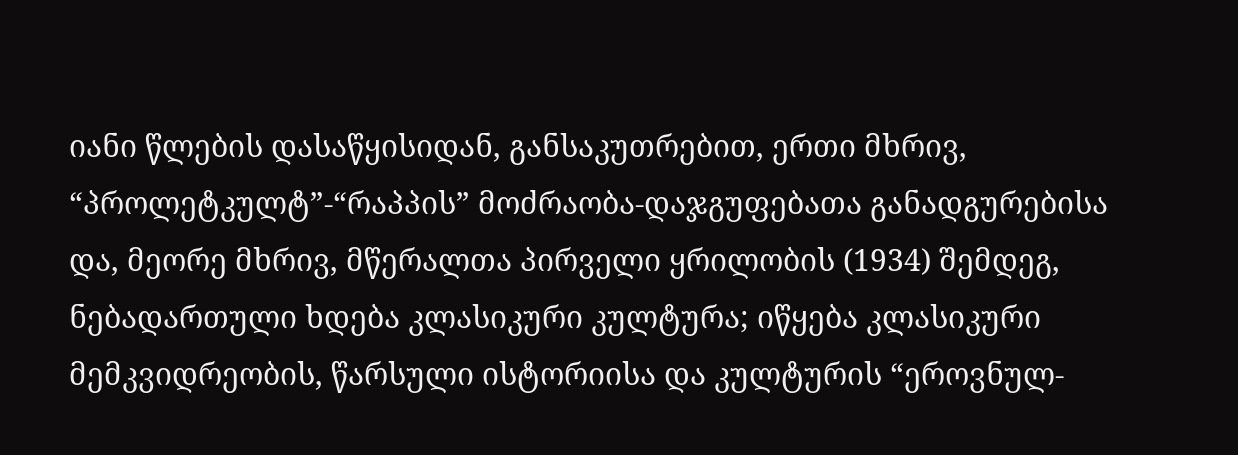იანი წლების დასაწყისიდან, განსაკუთრებით, ერთი მხრივ, “პროლეტკულტ”-“რაპპის” მოძრაობა-დაჯგუფებათა განადგურებისა და, მეორე მხრივ, მწერალთა პირველი ყრილობის (1934) შემდეგ, ნებადართული ხდება კლასიკური კულტურა; იწყება კლასიკური მემკვიდრეობის, წარსული ისტორიისა და კულტურის “ეროვნულ-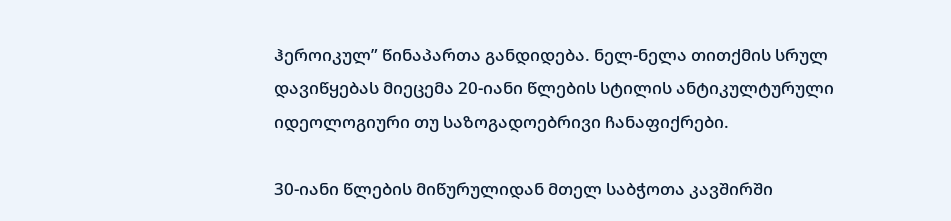ჰეროიკულ” წინაპართა განდიდება. ნელ-ნელა თითქმის სრულ დავიწყებას მიეცემა 20-იანი წლების სტილის ანტიკულტურული იდეოლოგიური თუ საზოგადოებრივი ჩანაფიქრები.

30-იანი წლების მიწურულიდან მთელ საბჭოთა კავშირში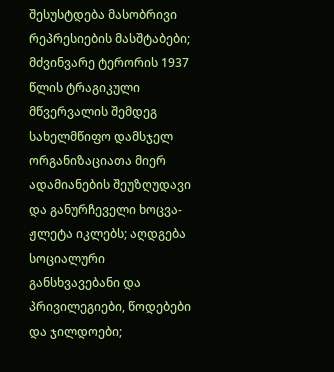შესუსტდება მასობრივი რეპრესიების მასშტაბები; მძვინვარე ტერორის 1937 წლის ტრაგიკული მწვერვალის შემდეგ სახელმწიფო დამსჯელ ორგანიზაციათა მიერ ადამიანების შეუზღუდავი და განურჩეველი ხოცვა-ჟლეტა იკლებს; აღდგება სოციალური განსხვავებანი და პრივილეგიები, წოდებები და ჯილდოები;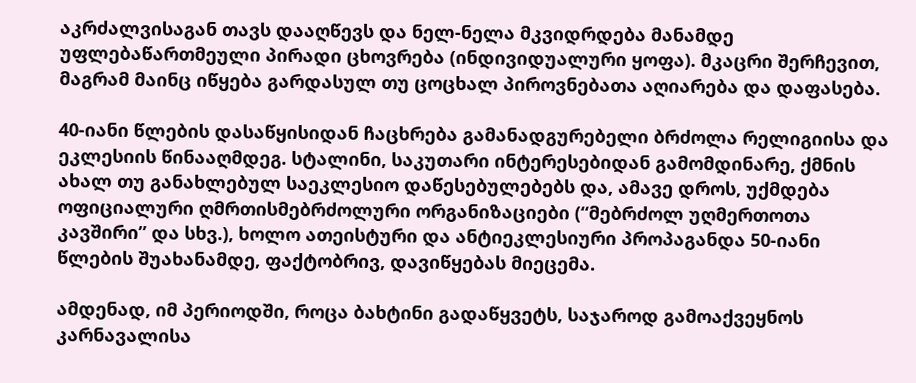აკრძალვისაგან თავს დააღწევს და ნელ-ნელა მკვიდრდება მანამდე უფლებაწართმეული პირადი ცხოვრება (ინდივიდუალური ყოფა). მკაცრი შერჩევით, მაგრამ მაინც იწყება გარდასულ თუ ცოცხალ პიროვნებათა აღიარება და დაფასება.

40-იანი წლების დასაწყისიდან ჩაცხრება გამანადგურებელი ბრძოლა რელიგიისა და ეკლესიის წინააღმდეგ. სტალინი, საკუთარი ინტერესებიდან გამომდინარე, ქმნის ახალ თუ განახლებულ საეკლესიო დაწესებულებებს და, ამავე დროს, უქმდება ოფიციალური ღმრთისმებრძოლური ორგანიზაციები (“მებრძოლ უღმერთოთა კავშირი” და სხვ.), ხოლო ათეისტური და ანტიეკლესიური პროპაგანდა 50-იანი წლების შუახანამდე, ფაქტობრივ, დავიწყებას მიეცემა.

ამდენად, იმ პერიოდში, როცა ბახტინი გადაწყვეტს, საჯაროდ გამოაქვეყნოს კარნავალისა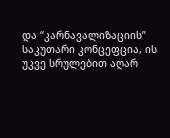და “კარნავალიზაციის” საკუთარი კონცეფცია, ის უკვე სრულებით აღარ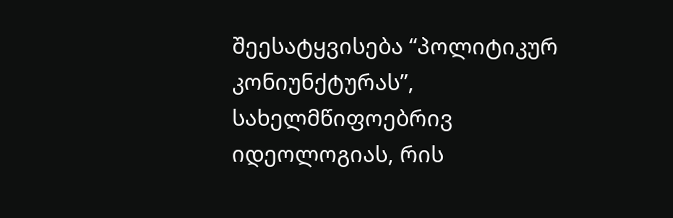შეესატყვისება “პოლიტიკურ კონიუნქტურას”, სახელმწიფოებრივ იდეოლოგიას, რის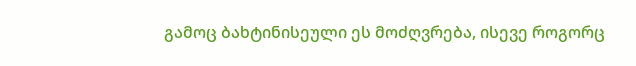გამოც ბახტინისეული ეს მოძღვრება, ისევე როგორც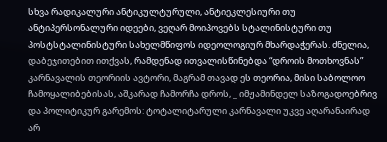სხვა რადიკალური ანტიკულტურული, ანტიეკლესიური თუ ანტიპერსონალური იდეები, ვეღარ მოიპოვებს სტალინისტური თუ პოსტსტალინისტური სახელმწიფოს იდეოლოგიურ მხარდაჭერას. ძნელია, დაბეჯითებით ითქვას, რამდენად ითვალისწინებდა “დროის მოთხოვნას” კარნავალის თეორიის ავტორი, მაგრამ თავად ეს თეორია, მისი საბოლოო ჩამოყალიბებისას, აშკარად ჩამორჩა დროს, _ იმჟამინდელ საზოგადოებრივ და პოლიტიკურ გარემოს: ტოტალიტარული კარნავალი უკვე აღარანაირად არ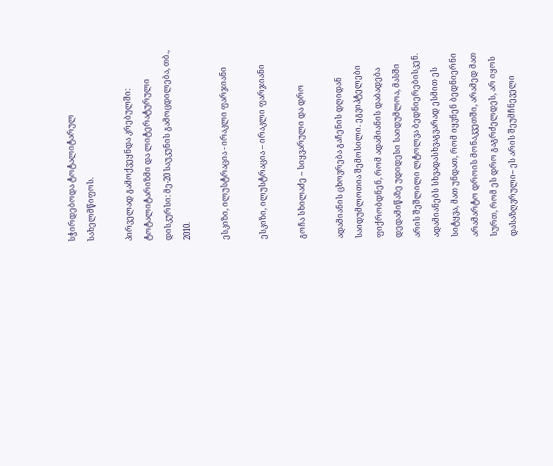სჭირდებოდა ტოტალიტარულ სახელმწიფოს.

პირველად გამოქვეყნდა კრებულში: ტოტალიტარიზმი და ლიტერატურული დისკურსი: მე-20 საუკუნის გამოცდილება, თბ., 2010.

ესკიზი, ილუსტრაცია - ირაკლი ფარჯიანი

ესკიზი, ილუსტრაცია – ირაკლი ფარჯიანი

გოჩა სხილაძე – სიყვარული და დრო

ადამიანის ცხოვრება გაჩენის დღიდან საიდუმლოთია შემოსილი. ეგვიპტელები ფიქრობდნენ, რომ ადამიანის დაბადება დედამიწაზე უდიდესი საიდუმლოა, მასში არის შეშლილი ლტოლვა ბედნიერებისკენ. ადამიანებს სხვადასხვაგვარად ესმით ეს სიტყვა, მათ უნდათ, რომ იყვნენ ბედნიერნი არამარტო დროის მონაკვეთში, არამედ მათ სურთ, რომ ეს დრო გაგრძელდეს, არ იყოს დასაზღვრული– ეს არის შეუმჩნეველი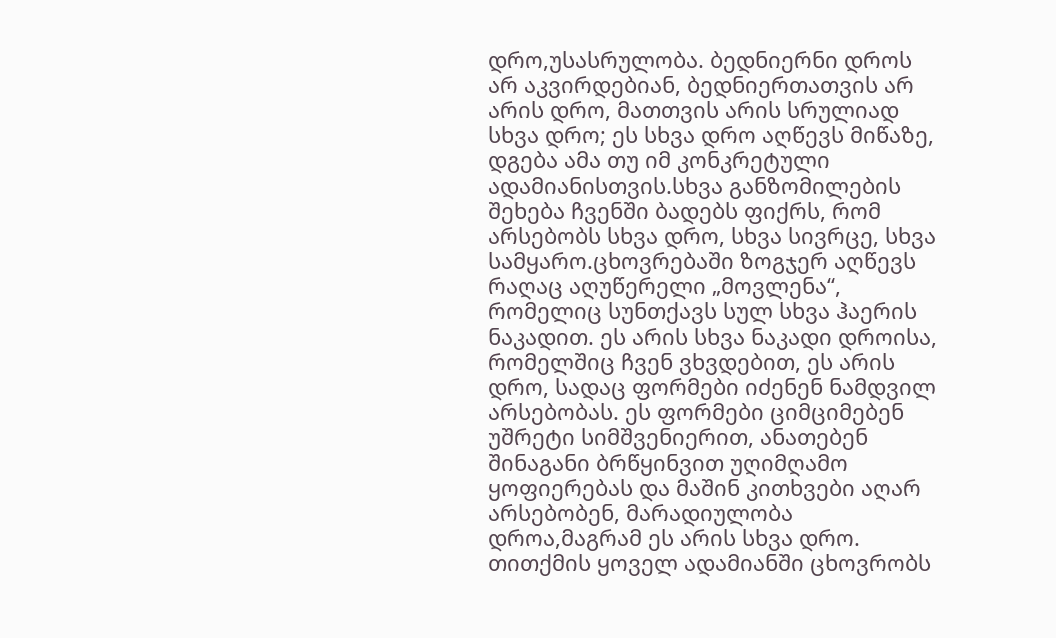დრო,უსასრულობა. ბედნიერნი დროს არ აკვირდებიან, ბედნიერთათვის არ არის დრო, მათთვის არის სრულიად სხვა დრო; ეს სხვა დრო აღწევს მიწაზე, დგება ამა თუ იმ კონკრეტული ადამიანისთვის.სხვა განზომილების შეხება ჩვენში ბადებს ფიქრს, რომ არსებობს სხვა დრო, სხვა სივრცე, სხვა სამყარო.ცხოვრებაში ზოგჯერ აღწევს რაღაც აღუწერელი „მოვლენა“, რომელიც სუნთქავს სულ სხვა ჰაერის ნაკადით. ეს არის სხვა ნაკადი დროისა, რომელშიც ჩვენ ვხვდებით, ეს არის დრო, სადაც ფორმები იძენენ ნამდვილ არსებობას. ეს ფორმები ციმციმებენ უშრეტი სიმშვენიერით, ანათებენ შინაგანი ბრწყინვით უღიმღამო ყოფიერებას და მაშინ კითხვები აღარ არსებობენ, მარადიულობა დროა,მაგრამ ეს არის სხვა დრო. თითქმის ყოველ ადამიანში ცხოვრობს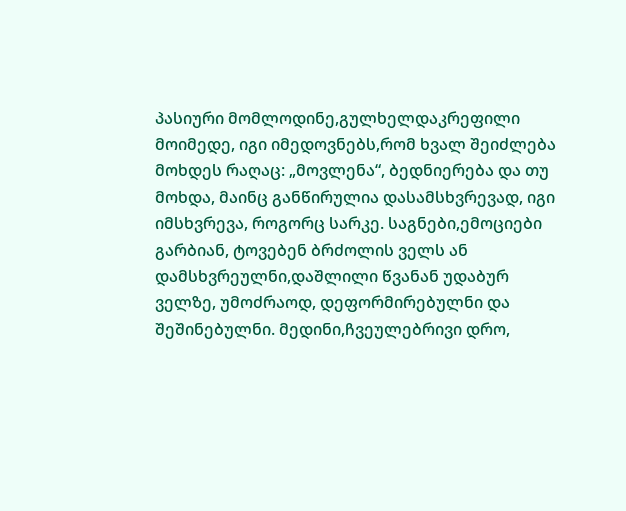პასიური მომლოდინე,გულხელდაკრეფილი მოიმედე, იგი იმედოვნებს,რომ ხვალ შეიძლება მოხდეს რაღაც: „მოვლენა“, ბედნიერება და თუ მოხდა, მაინც განწირულია დასამსხვრევად, იგი იმსხვრევა, როგორც სარკე. საგნები,ემოციები გარბიან, ტოვებენ ბრძოლის ველს ან დამსხვრეულნი,დაშლილი წვანან უდაბურ ველზე, უმოძრაოდ, დეფორმირებულნი და შეშინებულნი. მედინი,ჩვეულებრივი დრო,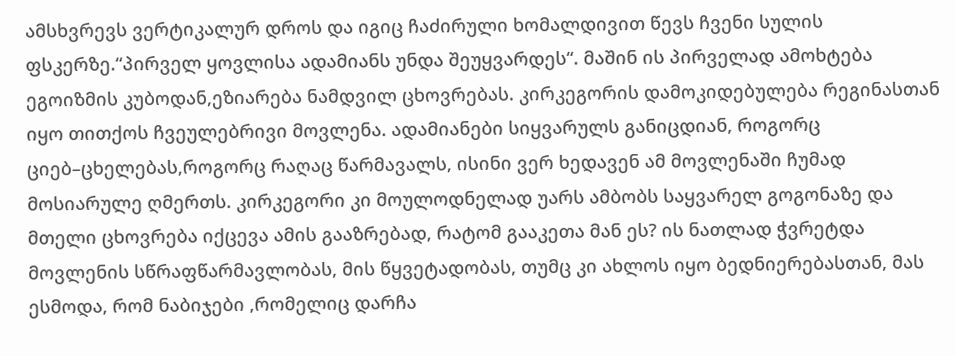ამსხვრევს ვერტიკალურ დროს და იგიც ჩაძირული ხომალდივით წევს ჩვენი სულის ფსკერზე.“პირველ ყოვლისა ადამიანს უნდა შეუყვარდეს“. მაშინ ის პირველად ამოხტება ეგოიზმის კუბოდან,ეზიარება ნამდვილ ცხოვრებას. კირკეგორის დამოკიდებულება რეგინასთან იყო თითქოს ჩვეულებრივი მოვლენა. ადამიანები სიყვარულს განიცდიან, როგორც ციებ–ცხელებას,როგორც რაღაც წარმავალს, ისინი ვერ ხედავენ ამ მოვლენაში ჩუმად მოსიარულე ღმერთს. კირკეგორი კი მოულოდნელად უარს ამბობს საყვარელ გოგონაზე და მთელი ცხოვრება იქცევა ამის გააზრებად, რატომ გააკეთა მან ეს? ის ნათლად ჭვრეტდა მოვლენის სწრაფწარმავლობას, მის წყვეტადობას, თუმც კი ახლოს იყო ბედნიერებასთან, მას ესმოდა, რომ ნაბიჯები ,რომელიც დარჩა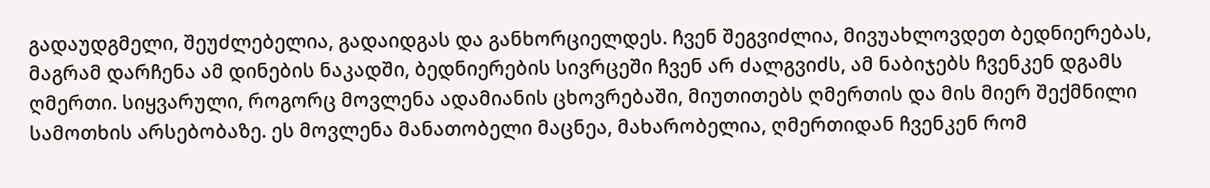გადაუდგმელი, შეუძლებელია, გადაიდგას და განხორციელდეს. ჩვენ შეგვიძლია, მივუახლოვდეთ ბედნიერებას, მაგრამ დარჩენა ამ დინების ნაკადში, ბედნიერების სივრცეში ჩვენ არ ძალგვიძს, ამ ნაბიჯებს ჩვენკენ დგამს ღმერთი. სიყვარული, როგორც მოვლენა ადამიანის ცხოვრებაში, მიუთითებს ღმერთის და მის მიერ შექმნილი სამოთხის არსებობაზე. ეს მოვლენა მანათობელი მაცნეა, მახარობელია, ღმერთიდან ჩვენკენ რომ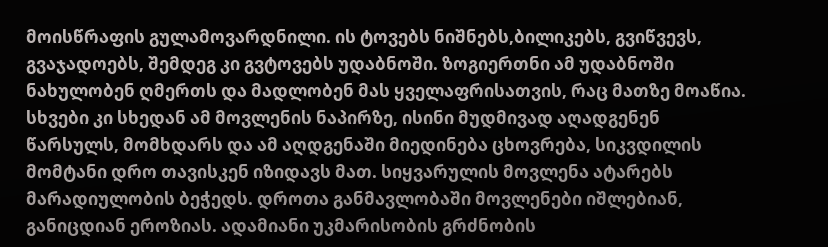მოისწრაფის გულამოვარდნილი. ის ტოვებს ნიშნებს,ბილიკებს, გვიწვევს, გვაჯადოებს, შემდეგ კი გვტოვებს უდაბნოში. ზოგიერთნი ამ უდაბნოში ნახულობენ ღმერთს და მადლობენ მას ყველაფრისათვის, რაც მათზე მოაწია. სხვები კი სხედან ამ მოვლენის ნაპირზე, ისინი მუდმივად აღადგენენ წარსულს, მომხდარს და ამ აღდგენაში მიედინება ცხოვრება, სიკვდილის მომტანი დრო თავისკენ იზიდავს მათ. სიყვარულის მოვლენა ატარებს მარადიულობის ბეჭედს. დროთა განმავლობაში მოვლენები იშლებიან, განიცდიან ეროზიას. ადამიანი უკმარისობის გრძნობის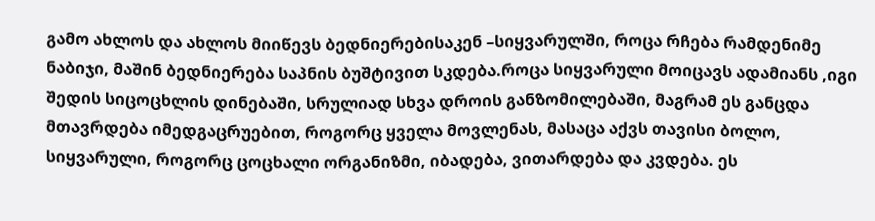გამო ახლოს და ახლოს მიიწევს ბედნიერებისაკენ –სიყვარულში, როცა რჩება რამდენიმე ნაბიჯი, მაშინ ბედნიერება საპნის ბუშტივით სკდება.როცა სიყვარული მოიცავს ადამიანს ,იგი შედის სიცოცხლის დინებაში, სრულიად სხვა დროის განზომილებაში, მაგრამ ეს განცდა მთავრდება იმედგაცრუებით, როგორც ყველა მოვლენას, მასაცა აქვს თავისი ბოლო, სიყვარული, როგორც ცოცხალი ორგანიზმი, იბადება, ვითარდება და კვდება. ეს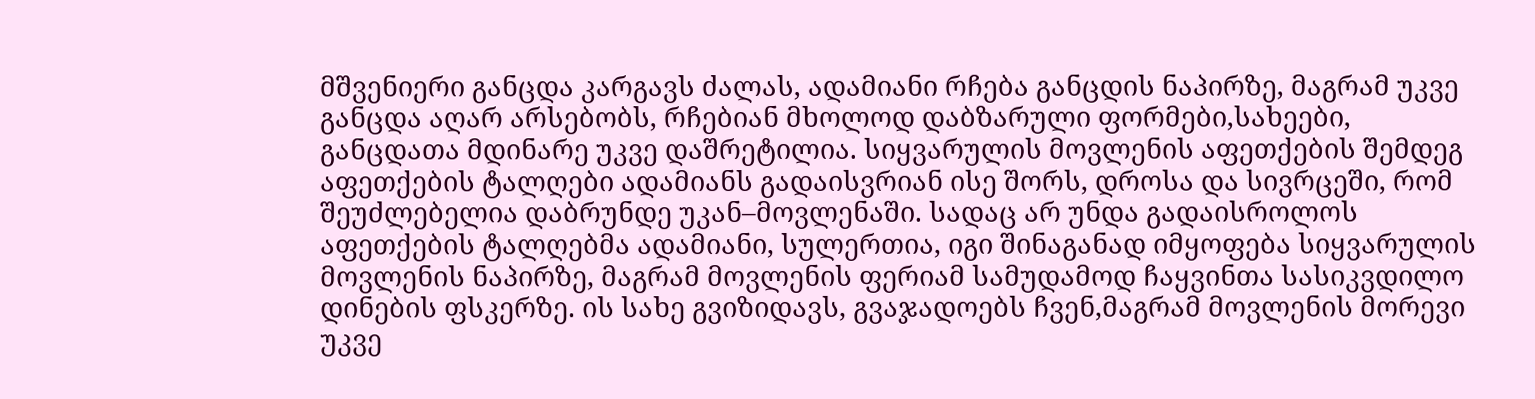მშვენიერი განცდა კარგავს ძალას, ადამიანი რჩება განცდის ნაპირზე, მაგრამ უკვე განცდა აღარ არსებობს, რჩებიან მხოლოდ დაბზარული ფორმები,სახეები, განცდათა მდინარე უკვე დაშრეტილია. სიყვარულის მოვლენის აფეთქების შემდეგ აფეთქების ტალღები ადამიანს გადაისვრიან ისე შორს, დროსა და სივრცეში, რომ შეუძლებელია დაბრუნდე უკან–მოვლენაში. სადაც არ უნდა გადაისროლოს აფეთქების ტალღებმა ადამიანი, სულერთია, იგი შინაგანად იმყოფება სიყვარულის მოვლენის ნაპირზე, მაგრამ მოვლენის ფერიამ სამუდამოდ ჩაყვინთა სასიკვდილო დინების ფსკერზე. ის სახე გვიზიდავს, გვაჯადოებს ჩვენ,მაგრამ მოვლენის მორევი უკვე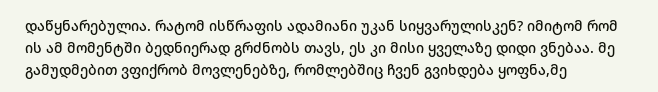დაწყნარებულია. რატომ ისწრაფის ადამიანი უკან სიყვარულისკენ? იმიტომ რომ ის ამ მომენტში ბედნიერად გრძნობს თავს, ეს კი მისი ყველაზე დიდი ვნებაა. მე გამუდმებით ვფიქრობ მოვლენებზე, რომლებშიც ჩვენ გვიხდება ყოფნა,მე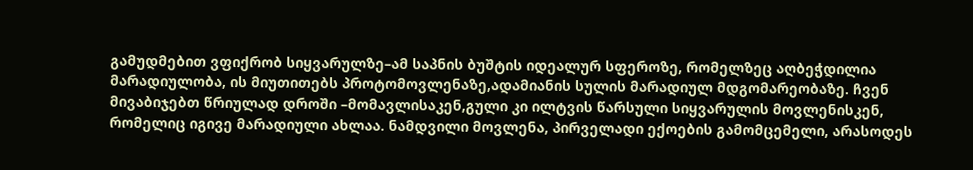გამუდმებით ვფიქრობ სიყვარულზე–ამ საპნის ბუშტის იდეალურ სფეროზე, რომელზეც აღბეჭდილია მარადიულობა, ის მიუთითებს პროტომოვლენაზე,ადამიანის სულის მარადიულ მდგომარეობაზე. ჩვენ მივაბიჯებთ წრიულად დროში –მომავლისაკენ,გული კი ილტვის წარსული სიყვარულის მოვლენისკენ, რომელიც იგივე მარადიული ახლაა. ნამდვილი მოვლენა, პირველადი ექოების გამომცემელი, არასოდეს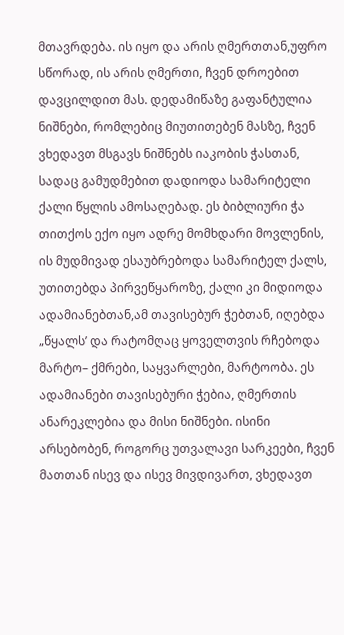მთავრდება. ის იყო და არის ღმერთთან,უფრო სწორად, ის არის ღმერთი, ჩვენ დროებით დავცილდით მას. დედამიწაზე გაფანტულია ნიშნები, რომლებიც მიუთითებენ მასზე, ჩვენ ვხედავთ მსგავს ნიშნებს იაკობის ჭასთან, სადაც გამუდმებით დადიოდა სამარიტელი ქალი წყლის ამოსაღებად. ეს ბიბლიური ჭა თითქოს ექო იყო ადრე მომხდარი მოვლენის, ის მუდმივად ესაუბრებოდა სამარიტელ ქალს, უთითებდა პირვეწყაროზე, ქალი კი მიდიოდა ადამიანებთან,ამ თავისებურ ჭებთან, იღებდა „წყალს’ და რატომღაც ყოველთვის რჩებოდა მარტო– ქმრები, საყვარლები, მარტოობა. ეს ადამიანები თავისებური ჭებია, ღმერთის ანარეკლებია და მისი ნიშნები. ისინი არსებობენ, როგორც უთვალავი სარკეები, ჩვენ მათთან ისევ და ისევ მივდივართ, ვხედავთ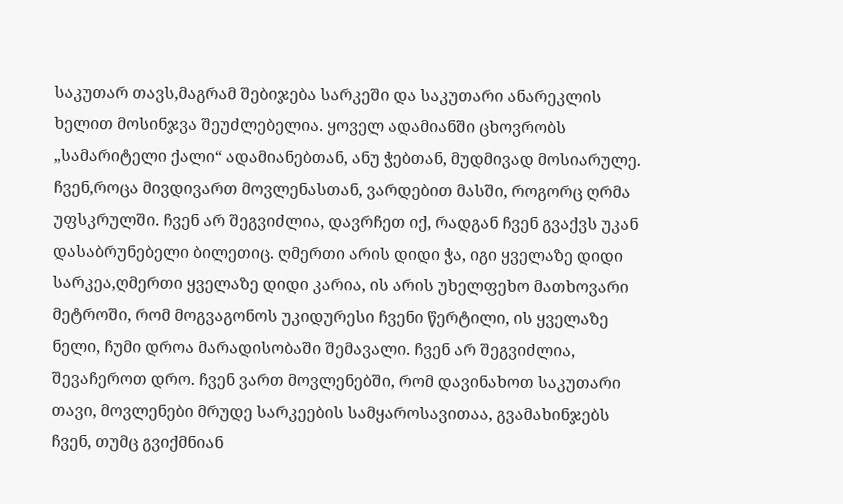საკუთარ თავს,მაგრამ შებიჯება სარკეში და საკუთარი ანარეკლის ხელით მოსინჯვა შეუძლებელია. ყოველ ადამიანში ცხოვრობს „სამარიტელი ქალი“ ადამიანებთან, ანუ ჭებთან, მუდმივად მოსიარულე. ჩვენ,როცა მივდივართ მოვლენასთან, ვარდებით მასში, როგორც ღრმა უფსკრულში. ჩვენ არ შეგვიძლია, დავრჩეთ იქ, რადგან ჩვენ გვაქვს უკან დასაბრუნებელი ბილეთიც. ღმერთი არის დიდი ჭა, იგი ყველაზე დიდი სარკეა,ღმერთი ყველაზე დიდი კარია, ის არის უხელფეხო მათხოვარი მეტროში, რომ მოგვაგონოს უკიდურესი ჩვენი წერტილი, ის ყველაზე ნელი, ჩუმი დროა მარადისობაში შემავალი. ჩვენ არ შეგვიძლია, შევაჩეროთ დრო. ჩვენ ვართ მოვლენებში, რომ დავინახოთ საკუთარი თავი, მოვლენები მრუდე სარკეების სამყაროსავითაა, გვამახინჯებს ჩვენ, თუმც გვიქმნიან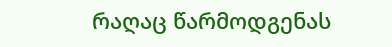რაღაც წარმოდგენას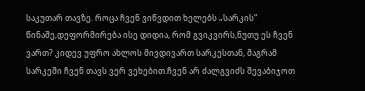საკუთარ თავზე. როცა ჩვენ ვიწვდით ხელებს „სარკის“ წინაშე,დეფორმირება ისე დიდია, რომ გვიკვირს,ნუთუ ეს ჩვენ ვართ? კიდევ უფრო ახლოს მივდივართ სარკესთან, მაგრამ სარკეში ჩვენ თავს ვერ ვეხებით.ჩვენ არ ძალგვიძს შევაბიჯოთ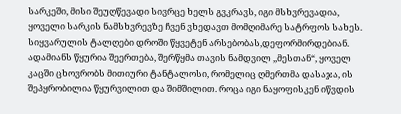სარკეში, მისი შეუღწევადი სივრცე ხელს გვკრავს, იგი მსხვრევადია, ყოველი სარკის ნამსხვრევზე ჩვენ ვხედავთ მომღიმარე სატრფოს სახეს. სიყვარულის ტალღები დროში წყვეტენ არსებობას,დეფორმირდებიან. ადამიანს წყურია შეერთება, შერწყმა თავის ნამდვილ ,,მესთან“, ყოველ კაცში ცხოვრობს მითიური ტანტალოსი, რომელიც ღმერთმა დასაჯა, ის შეპყრობილია წყურვილით და შიმშილით. როცა იგი ნაყოფისკენ იწვდის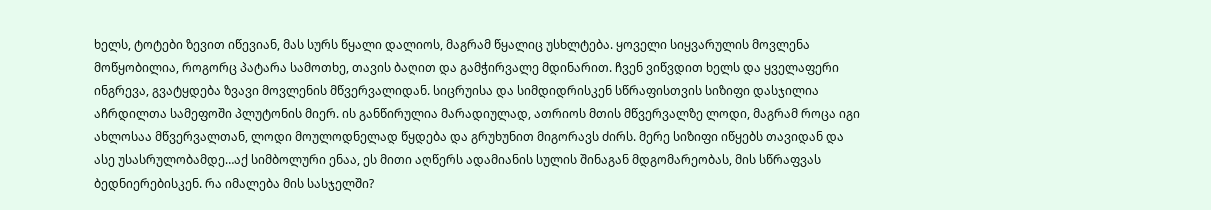ხელს, ტოტები ზევით იწევიან, მას სურს წყალი დალიოს, მაგრამ წყალიც უსხლტება. ყოველი სიყვარულის მოვლენა მოწყობილია, როგორც პატარა სამოთხე, თავის ბაღით და გამჭირვალე მდინარით. ჩვენ ვიწვდით ხელს და ყველაფერი ინგრევა, გვატყდება ზვავი მოვლენის მწვერვალიდან. სიცრუისა და სიმდიდრისკენ სწრაფისთვის სიზიფი დასჯილია აჩრდილთა სამეფოში პლუტონის მიერ. ის განწირულია მარადიულად, ათრიოს მთის მწვერვალზე ლოდი, მაგრამ როცა იგი ახლოსაა მწვერვალთან, ლოდი მოულოდნელად წყდება და გრუხუნით მიგორავს ძირს. მერე სიზიფი იწყებს თავიდან და ასე უსასრულობამდე…აქ სიმბოლური ენაა, ეს მითი აღწერს ადამიანის სულის შინაგან მდგომარეობას, მის სწრაფვას ბედნიერებისკენ. რა იმალება მის სასჯელში?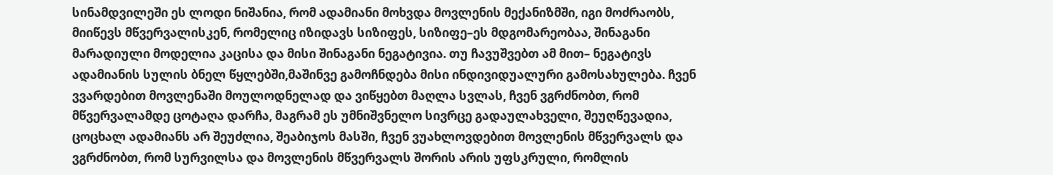სინამდვილეში ეს ლოდი ნიშანია, რომ ადამიანი მოხვდა მოვლენის მექანიზმში, იგი მოძრაობს, მიიწევს მწვერვალისკენ, რომელიც იზიდავს სიზიფეს, სიზიფე–ეს მდგომარეობაა, შინაგანი მარადიული მოდელია კაცისა და მისი შინაგანი ნეგატივია. თუ ჩავუშვებთ ამ მით– ნეგატივს ადამიანის სულის ბნელ წყლებში,მაშინვე გამოჩნდება მისი ინდივიდუალური გამოსახულება. ჩვენ ვვარდებით მოვლენაში მოულოდნელად და ვიწყებთ მაღლა სვლას, ჩვენ ვგრძნობთ, რომ მწვერვალამდე ცოტაღა დარჩა, მაგრამ ეს უმნიშვნელო სივრცე გადაულახველი, შეუღწევადია, ცოცხალ ადამიანს არ შეუძლია, შეაბიჯოს მასში, ჩვენ ვუახლოვდებით მოვლენის მწვერვალს და ვგრძნობთ, რომ სურვილსა და მოვლენის მწვერვალს შორის არის უფსკრული, რომლის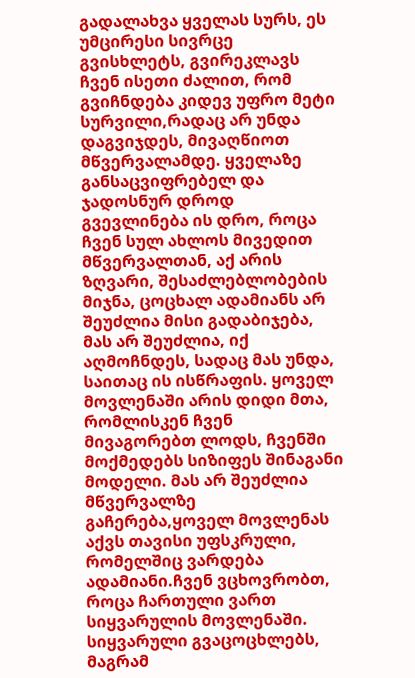გადალახვა ყველას სურს, ეს უმცირესი სივრცე გვისხლეტს, გვირეკლავს ჩვენ ისეთი ძალით, რომ გვიჩნდება კიდევ უფრო მეტი სურვილი,რადაც არ უნდა დაგვიჯდეს, მივაღწიოთ მწვერვალამდე. ყველაზე განსაცვიფრებელ და ჯადოსნურ დროდ გვევლინება ის დრო, როცა ჩვენ სულ ახლოს მივედით მწვერვალთან, აქ არის ზღვარი, შესაძლებლობების მიჯნა, ცოცხალ ადამიანს არ შეუძლია მისი გადაბიჯება, მას არ შეუძლია, იქ აღმოჩნდეს, სადაც მას უნდა, საითაც ის ისწრაფის. ყოველ მოვლენაში არის დიდი მთა, რომლისკენ ჩვენ მივაგორებთ ლოდს, ჩვენში მოქმედებს სიზიფეს შინაგანი მოდელი. მას არ შეუძლია მწვერვალზე გაჩერება,ყოველ მოვლენას აქვს თავისი უფსკრული, რომელშიც ვარდება ადამიანი.ჩვენ ვცხოვრობთ, როცა ჩართული ვართ სიყვარულის მოვლენაში. სიყვარული გვაცოცხლებს, მაგრამ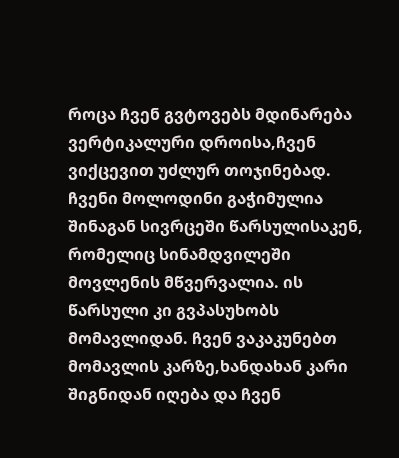როცა ჩვენ გვტოვებს მდინარება ვერტიკალური დროისა,ჩვენ ვიქცევით უძლურ თოჯინებად. ჩვენი მოლოდინი გაჭიმულია შინაგან სივრცეში წარსულისაკენ, რომელიც სინამდვილეში მოვლენის მწვერვალია. ის წარსული კი გვპასუხობს მომავლიდან. ჩვენ ვაკაკუნებთ მომავლის კარზე,ხანდახან კარი შიგნიდან იღება და ჩვენ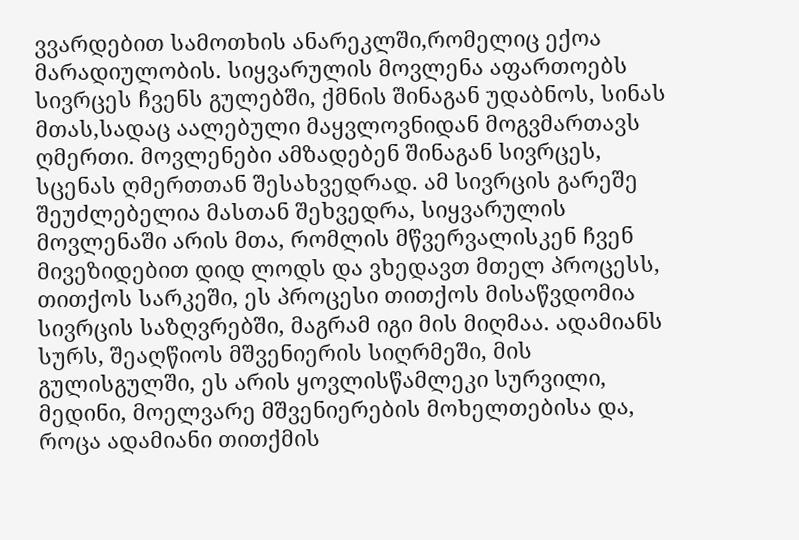ვვარდებით სამოთხის ანარეკლში,რომელიც ექოა მარადიულობის. სიყვარულის მოვლენა აფართოებს სივრცეს ჩვენს გულებში, ქმნის შინაგან უდაბნოს, სინას მთას,სადაც აალებული მაყვლოვნიდან მოგვმართავს ღმერთი. მოვლენები ამზადებენ შინაგან სივრცეს, სცენას ღმერთთან შესახვედრად. ამ სივრცის გარეშე შეუძლებელია მასთან შეხვედრა, სიყვარულის მოვლენაში არის მთა, რომლის მწვერვალისკენ ჩვენ მივეზიდებით დიდ ლოდს და ვხედავთ მთელ პროცესს, თითქოს სარკეში, ეს პროცესი თითქოს მისაწვდომია სივრცის საზღვრებში, მაგრამ იგი მის მიღმაა. ადამიანს სურს, შეაღწიოს მშვენიერის სიღრმეში, მის გულისგულში, ეს არის ყოვლისწამლეკი სურვილი, მედინი, მოელვარე მშვენიერების მოხელთებისა და, როცა ადამიანი თითქმის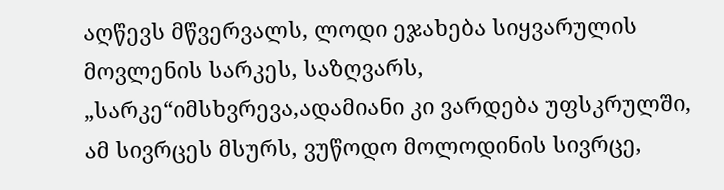აღწევს მწვერვალს, ლოდი ეჯახება სიყვარულის მოვლენის სარკეს, საზღვარს, „სარკე“იმსხვრევა,ადამიანი კი ვარდება უფსკრულში, ამ სივრცეს მსურს, ვუწოდო მოლოდინის სივრცე,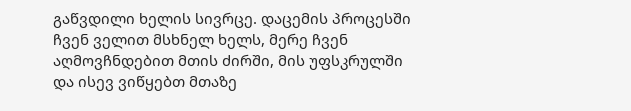გაწვდილი ხელის სივრცე. დაცემის პროცესში ჩვენ ველით მსხნელ ხელს, მერე ჩვენ აღმოვჩნდებით მთის ძირში, მის უფსკრულში და ისევ ვიწყებთ მთაზე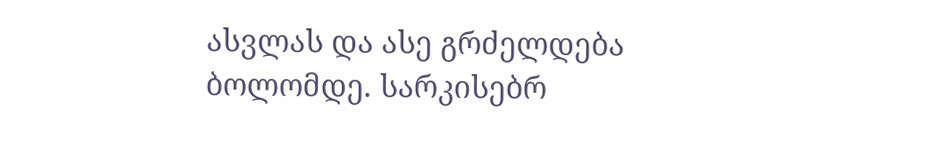ასვლას და ასე გრძელდება ბოლომდე. სარკისებრ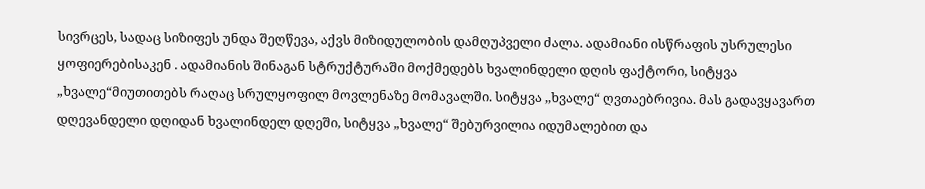სივრცეს, სადაც სიზიფეს უნდა შეღწევა, აქვს მიზიდულობის დამღუპველი ძალა. ადამიანი ისწრაფის უსრულესი ყოფიერებისაკენ . ადამიანის შინაგან სტრუქტურაში მოქმედებს ხვალინდელი დღის ფაქტორი, სიტყვა „ხვალე“მიუთითებს რაღაც სრულყოფილ მოვლენაზე მომავალში. სიტყვა ,,ხვალე“ ღვთაებრივია. მას გადავყავართ დღევანდელი დღიდან ხვალინდელ დღეში, სიტყვა „ხვალე“ შებურვილია იდუმალებით და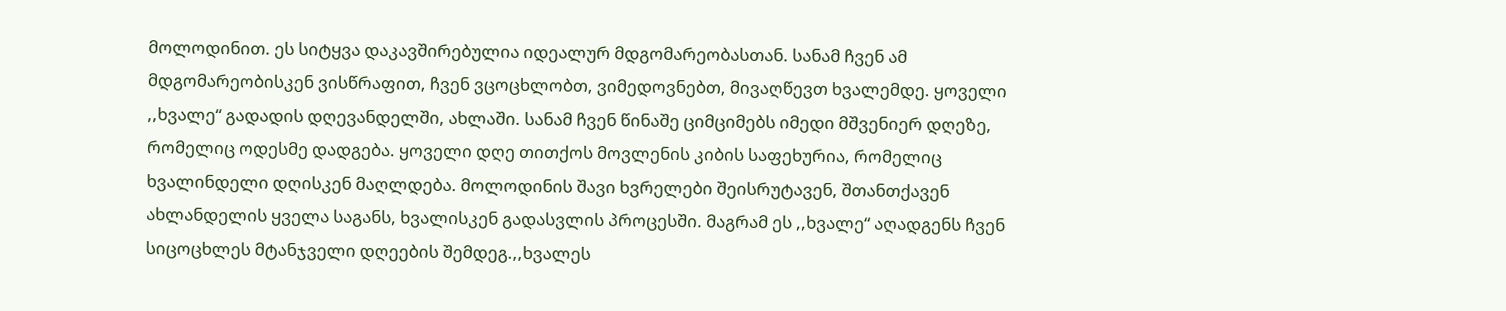მოლოდინით. ეს სიტყვა დაკავშირებულია იდეალურ მდგომარეობასთან. სანამ ჩვენ ამ მდგომარეობისკენ ვისწრაფით, ჩვენ ვცოცხლობთ, ვიმედოვნებთ, მივაღწევთ ხვალემდე. ყოველი ,,ხვალე“ გადადის დღევანდელში, ახლაში. სანამ ჩვენ წინაშე ციმციმებს იმედი მშვენიერ დღეზე, რომელიც ოდესმე დადგება. ყოველი დღე თითქოს მოვლენის კიბის საფეხურია, რომელიც ხვალინდელი დღისკენ მაღლდება. მოლოდინის შავი ხვრელები შეისრუტავენ, შთანთქავენ ახლანდელის ყველა საგანს, ხვალისკენ გადასვლის პროცესში. მაგრამ ეს ,,ხვალე“ აღადგენს ჩვენ სიცოცხლეს მტანჯველი დღეების შემდეგ.,,ხვალეს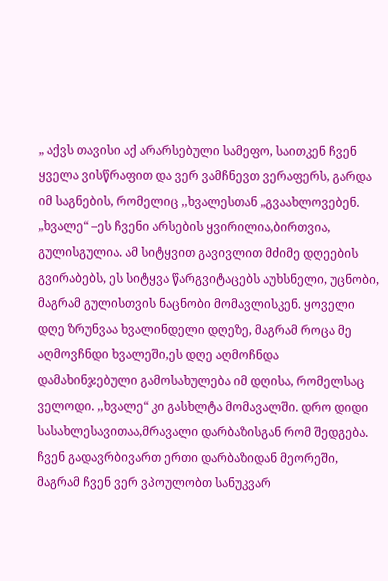„ აქვს თავისი აქ არარსებული სამეფო, საითკენ ჩვენ ყველა ვისწრაფით და ვერ ვამჩნევთ ვერაფერს, გარდა იმ საგნების, რომელიც ,,ხვალესთან „გვაახლოვებენ. „ხვალე“ –ეს ჩვენი არსების ყვირილია,ბირთვია, გულისგულია. ამ სიტყვით გავივლით მძიმე დღეების გვირაბებს, ეს სიტყვა წარგვიტაცებს აუხსნელი, უცნობი, მაგრამ გულისთვის ნაცნობი მომავლისკენ. ყოველი დღე ზრუნვაა ხვალინდელი დღეზე, მაგრამ როცა მე აღმოვჩნდი ხვალეში,ეს დღე აღმოჩნდა დამახინჯებული გამოსახულება იმ დღისა, რომელსაც ველოდი. ,,ხვალე“ კი გასხლტა მომავალში. დრო დიდი სასახლესავითაა,მრავალი დარბაზისგან რომ შედგება. ჩვენ გადავრბივართ ერთი დარბაზიდან მეორეში, მაგრამ ჩვენ ვერ ვპოულობთ სანუკვარ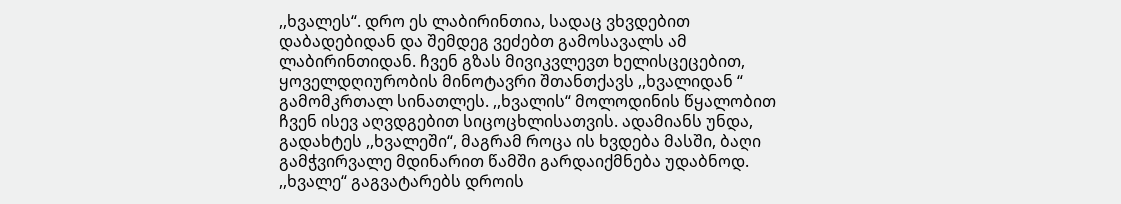,,ხვალეს“. დრო ეს ლაბირინთია, სადაც ვხვდებით დაბადებიდან და შემდეგ ვეძებთ გამოსავალს ამ ლაბირინთიდან. ჩვენ გზას მივიკვლევთ ხელისცეცებით, ყოველდღიურობის მინოტავრი შთანთქავს ,,ხვალიდან “ გამომკრთალ სინათლეს. ,,ხვალის“ მოლოდინის წყალობით ჩვენ ისევ აღვდგებით სიცოცხლისათვის. ადამიანს უნდა, გადახტეს ,,ხვალეში“, მაგრამ როცა ის ხვდება მასში, ბაღი გამჭვირვალე მდინარით წამში გარდაიქმნება უდაბნოდ. ,,ხვალე“ გაგვატარებს დროის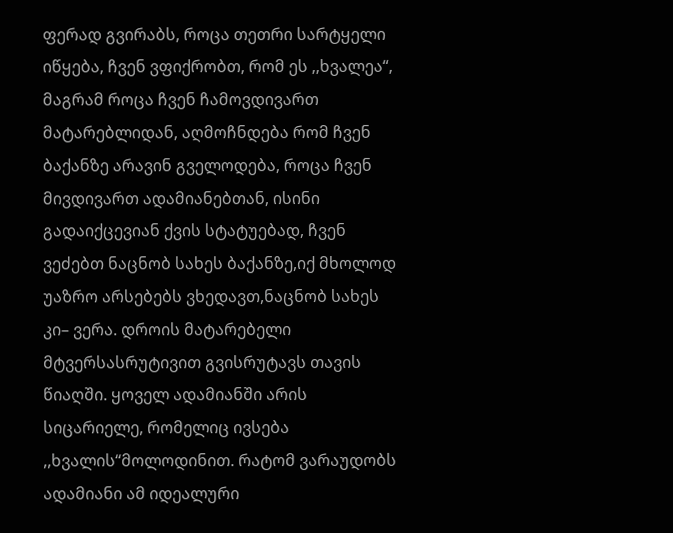ფერად გვირაბს, როცა თეთრი სარტყელი იწყება, ჩვენ ვფიქრობთ, რომ ეს ,,ხვალეა“, მაგრამ როცა ჩვენ ჩამოვდივართ მატარებლიდან, აღმოჩნდება რომ ჩვენ ბაქანზე არავინ გველოდება, როცა ჩვენ მივდივართ ადამიანებთან, ისინი გადაიქცევიან ქვის სტატუებად, ჩვენ ვეძებთ ნაცნობ სახეს ბაქანზე,იქ მხოლოდ უაზრო არსებებს ვხედავთ,ნაცნობ სახეს კი– ვერა. დროის მატარებელი მტვერსასრუტივით გვისრუტავს თავის წიაღში. ყოველ ადამიანში არის სიცარიელე, რომელიც ივსება ,,ხვალის“მოლოდინით. რატომ ვარაუდობს ადამიანი ამ იდეალური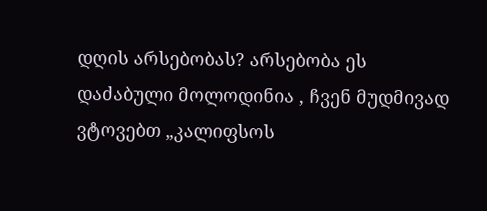დღის არსებობას? არსებობა ეს დაძაბული მოლოდინია , ჩვენ მუდმივად ვტოვებთ „კალიფსოს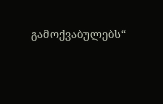გამოქვაბულებს“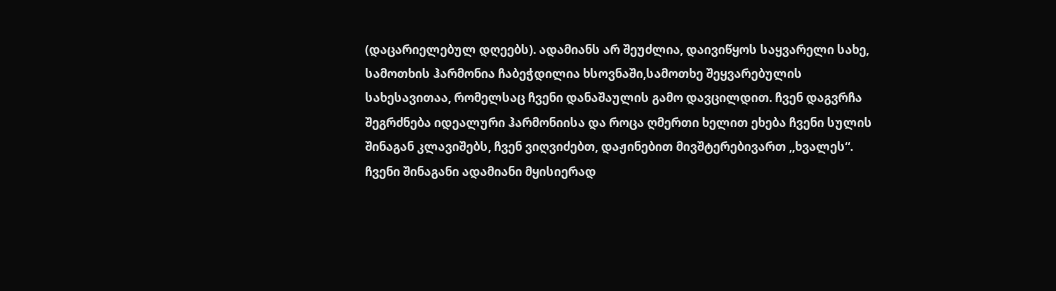(დაცარიელებულ დღეებს). ადამიანს არ შეუძლია, დაივიწყოს საყვარელი სახე, სამოთხის ჰარმონია ჩაბეჭდილია ხსოვნაში,სამოთხე შეყვარებულის სახესავითაა, რომელსაც ჩვენი დანაშაულის გამო დავცილდით. ჩვენ დაგვრჩა შეგრძნება იდეალური ჰარმონიისა და როცა ღმერთი ხელით ეხება ჩვენი სულის შინაგან კლავიშებს, ჩვენ ვიღვიძებთ, დაჟინებით მივშტერებივართ ,,ხვალეს“. ჩვენი შინაგანი ადამიანი მყისიერად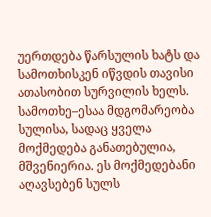უერთდება წარსულის ხატს და სამოთხისკენ იწვდის თავისი ათასობით სურვილის ხელს. სამოთხე–ესაა მდგომარეობა სულისა, სადაც ყველა მოქმედება განათებულია, მშვენიერია. ეს მოქმედებანი აღავსებენ სულს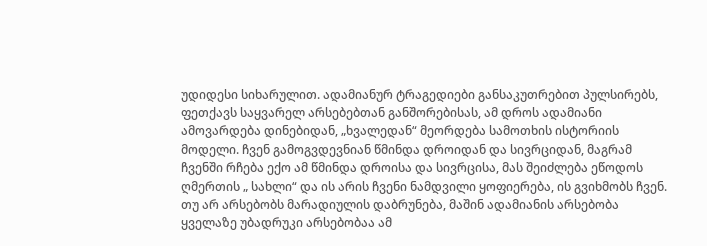უდიდესი სიხარულით. ადამიანურ ტრაგედიები განსაკუთრებით პულსირებს, ფეთქავს საყვარელ არსებებთან განშორებისას, ამ დროს ადამიანი ამოვარდება დინებიდან, „ხვალედან“ მეორდება სამოთხის ისტორიის მოდელი. ჩვენ გამოგვდევნიან წმინდა დროიდან და სივრციდან, მაგრამ ჩვენში რჩება ექო ამ წმინდა დროისა და სივრცისა, მას შეიძლება ეწოდოს ღმერთის „ სახლი“ და ის არის ჩვენი ნამდვილი ყოფიერება, ის გვიხმობს ჩვენ. თუ არ არსებობს მარადიულის დაბრუნება, მაშინ ადამიანის არსებობა ყველაზე უბადრუკი არსებობაა ამ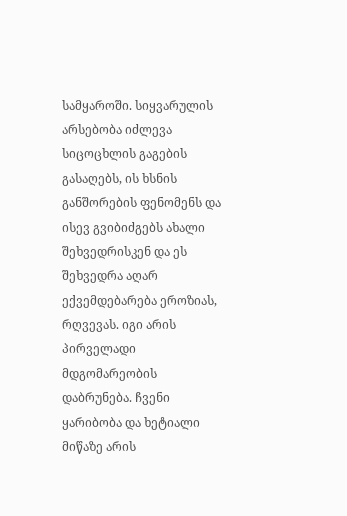სამყაროში. სიყვარულის არსებობა იძლევა სიცოცხლის გაგების გასაღებს, ის ხსნის განშორების ფენომენს და ისევ გვიბიძგებს ახალი შეხვედრისკენ და ეს შეხვედრა აღარ ექვემდებარება ეროზიას, რღვევას. იგი არის პირველადი მდგომარეობის დაბრუნება. ჩვენი ყარიბობა და ხეტიალი მიწაზე არის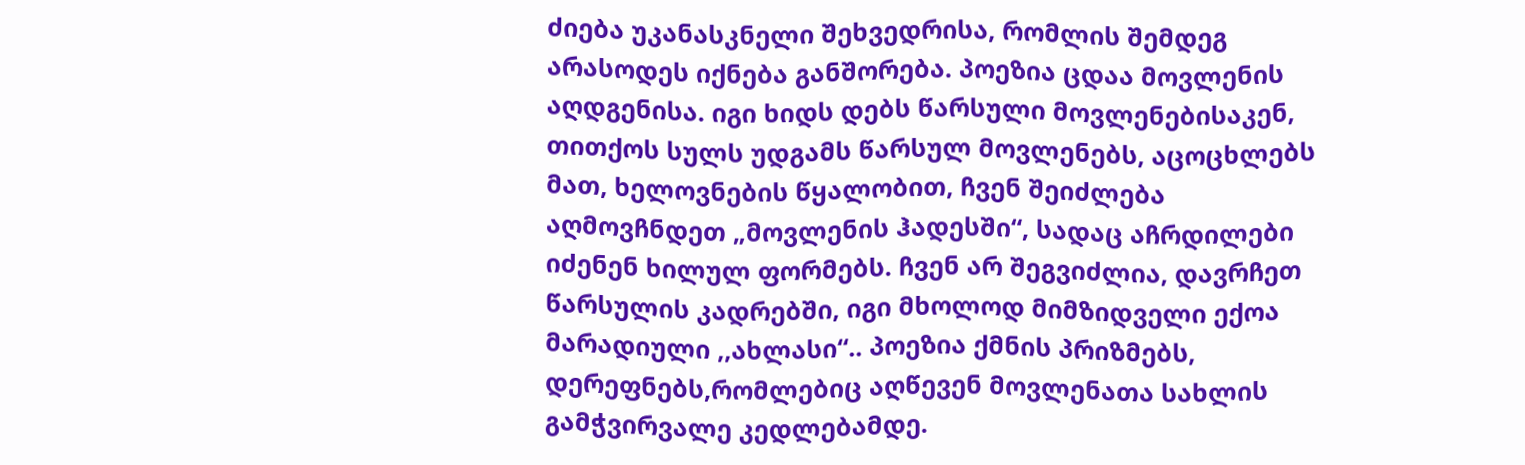ძიება უკანასკნელი შეხვედრისა, რომლის შემდეგ არასოდეს იქნება განშორება. პოეზია ცდაა მოვლენის აღდგენისა. იგი ხიდს დებს წარსული მოვლენებისაკენ, თითქოს სულს უდგამს წარსულ მოვლენებს, აცოცხლებს მათ, ხელოვნების წყალობით, ჩვენ შეიძლება აღმოვჩნდეთ „მოვლენის ჰადესში“, სადაც აჩრდილები იძენენ ხილულ ფორმებს. ჩვენ არ შეგვიძლია, დავრჩეთ წარსულის კადრებში, იგი მხოლოდ მიმზიდველი ექოა მარადიული ,,ახლასი“.. პოეზია ქმნის პრიზმებს, დერეფნებს,რომლებიც აღწევენ მოვლენათა სახლის გამჭვირვალე კედლებამდე.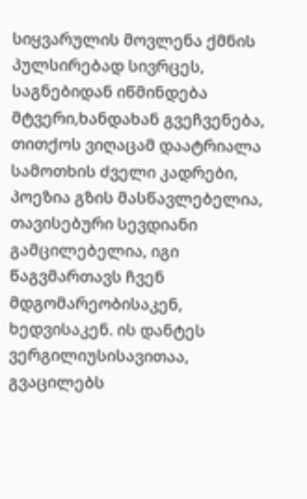სიყვარულის მოვლენა ქმნის პულსირებად სივრცეს, საგნებიდან იწმინდება მტვერი,ხანდახან გვეჩვენება, თითქოს ვიღაცამ დაატრიალა სამოთხის ძველი კადრები, პოეზია გზის მასწავლებელია, თავისებური სევდიანი გამცილებელია, იგი წაგვმართავს ჩვენ მდგომარეობისაკენ, ხედვისაკენ. ის დანტეს ვერგილიუსისავითაა, გვაცილებს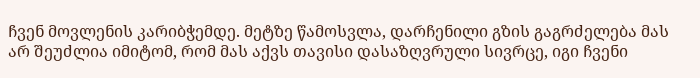ჩვენ მოვლენის კარიბჭემდე. მეტზე წამოსვლა, დარჩენილი გზის გაგრძელება მას არ შეუძლია იმიტომ, რომ მას აქვს თავისი დასაზღვრული სივრცე, იგი ჩვენი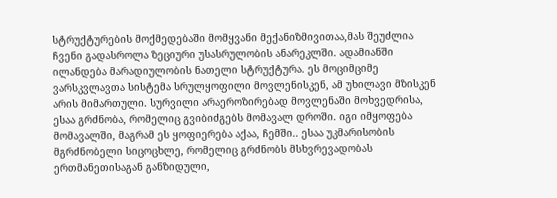სტრუქტურების მოქმედებაში მომყვანი მექანიზმივითაა,მას შეუძლია ჩვენი გადასროლა ზეციური უსასრულობის ანარეკლში. ადამიანში ილანდება მარადიულობის ნათელი სტრუქტურა. ეს მოციმციმე ვარსკვლავთა სისტემა სრულყოფილი მოვლენისკენ, ამ უხილავი მზისკენ არის მიმართული. სურვილი არაეროზირებად მოვლენაში მოხვედრისა, ესაა გრძნობა, რომელიც გვიბიძგებს მომავალ დროში. იგი იმყოფება მომავალში, მაგრამ ეს ყოფიერება აქაა, ჩემში.. ესაა უკმარისობის მგრძნობელი სიცოცხლე, რომელიც გრძნობს მსხვრევადობას ერთმანეთისაგან განზიდული,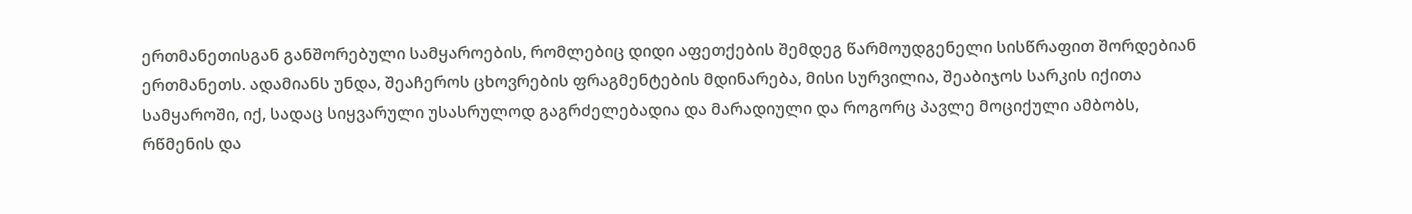ერთმანეთისგან განშორებული სამყაროების, რომლებიც დიდი აფეთქების შემდეგ წარმოუდგენელი სისწრაფით შორდებიან ერთმანეთს. ადამიანს უნდა, შეაჩეროს ცხოვრების ფრაგმენტების მდინარება, მისი სურვილია, შეაბიჯოს სარკის იქითა სამყაროში, იქ, სადაც სიყვარული უსასრულოდ გაგრძელებადია და მარადიული და როგორც პავლე მოციქული ამბობს, რწმენის და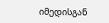იმედისგან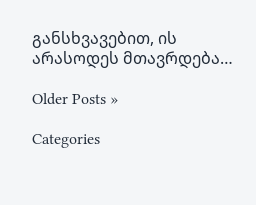განსხვავებით, ის არასოდეს მთავრდება…

Older Posts »

Categories